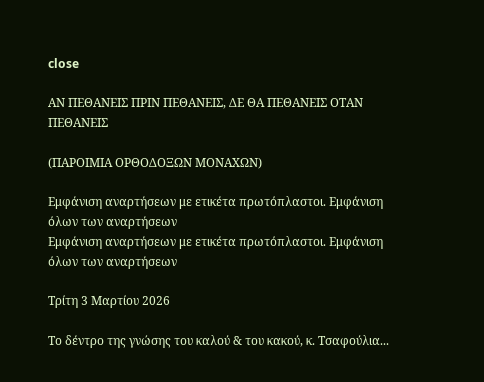close

ΑΝ ΠΕΘΑΝΕΙΣ ΠΡΙΝ ΠΕΘΑΝΕΙΣ, ΔΕ ΘΑ ΠΕΘΑΝΕΙΣ ΟΤΑΝ ΠΕΘΑΝΕΙΣ

(ΠΑΡΟΙΜΙΑ ΟΡΘΟΔΟΞΩΝ ΜΟΝΑΧΩΝ)

Εμφάνιση αναρτήσεων με ετικέτα πρωτόπλαστοι. Εμφάνιση όλων των αναρτήσεων
Εμφάνιση αναρτήσεων με ετικέτα πρωτόπλαστοι. Εμφάνιση όλων των αναρτήσεων

Τρίτη 3 Μαρτίου 2026

Το δέντρο της γνώσης του καλού & του κακού, κ. Τσαφούλια...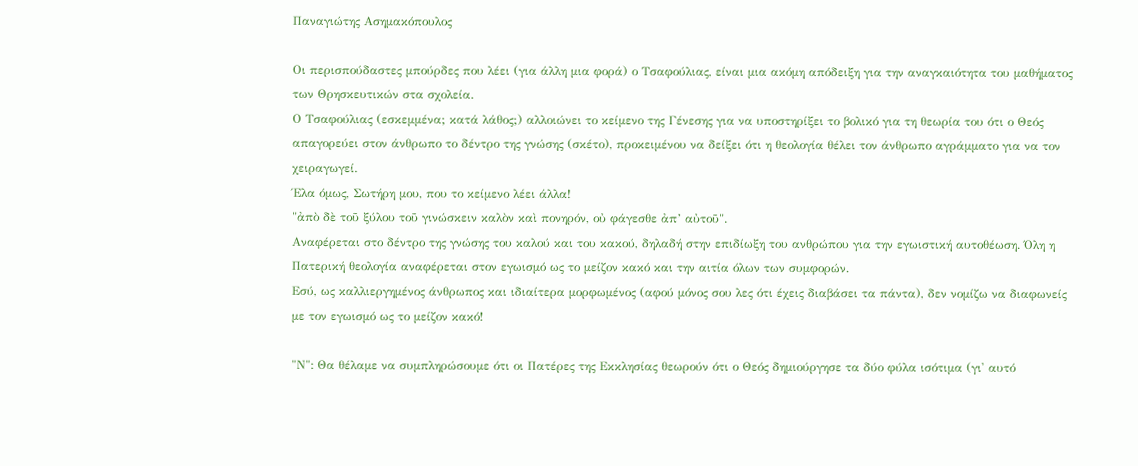Παναγιώτης Ασημακόπουλος

Οι περισπούδαστες μπούρδες που λέει (για άλλη μια φορά) ο Τσαφούλιας, είναι μια ακόμη απόδειξη για την αναγκαιότητα του μαθήματος των Θρησκευτικών στα σχολεία.
Ο Τσαφούλιας (εσκεμμένα; κατά λάθος;) αλλοιώνει το κείμενο της Γένεσης για να υποστηρίξει το βολικό για τη θεωρία του ότι ο Θεός απαγορεύει στον άνθρωπο το δέντρο της γνώσης (σκέτο), προκειμένου να δείξει ότι η θεολογία θέλει τον άνθρωπο αγράμματο για να τον χειραγωγεί.
Έλα όμως, Σωτήρη μου, που το κείμενο λέει άλλα!
"ἀπὸ δὲ τοῦ ξύλου τοῦ γινώσκειν καλὸν καὶ πονηρόν, οὐ φάγεσθε ἀπ’ αὐτοῦ".
Αναφέρεται στο δέντρο της γνώσης του καλού και του κακού, δηλαδή στην επιδίωξη του ανθρώπου για την εγωιστική αυτοθέωση. Όλη η Πατερική θεολογία αναφέρεται στον εγωισμό ως το μείζον κακό και την αιτία όλων των συμφορών.
Εσύ, ως καλλιεργημένος άνθρωπος και ιδιαίτερα μορφωμένος (αφού μόνος σου λες ότι έχεις διαβάσει τα πάντα), δεν νομίζω να διαφωνείς με τον εγωισμό ως το μείζον κακό!

"Ν": Θα θέλαμε να συμπληρώσουμε ότι οι Πατέρες της Εκκλησίας θεωρούν ότι ο Θεός δημιούργησε τα δύο φύλα ισότιμα (γι' αυτό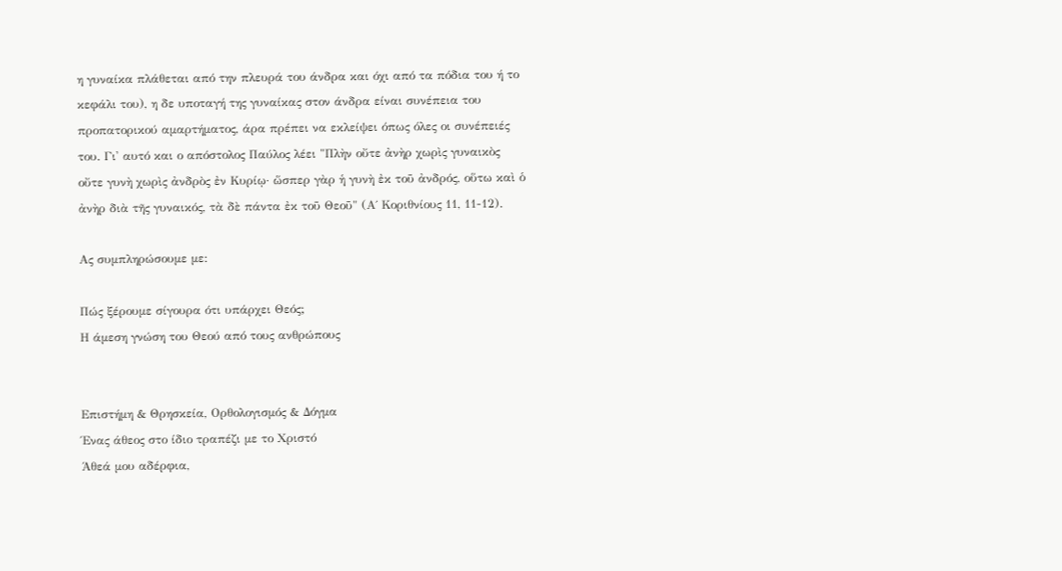η γυναίκα πλάθεται από την πλευρά του άνδρα και όχι από τα πόδια του ή το κεφάλι του), η δε υποταγή της γυναίκας στον άνδρα είναι συνέπεια του προπατορικού αμαρτήματος, άρα πρέπει να εκλείψει όπως όλες οι συνέπειές του. Γι' αυτό και ο απόστολος Παύλος λέει "Πλὴν οὔτε ἀνὴρ χωρὶς γυναικὸς οὔτε γυνὴ χωρὶς ἀνδρὸς ἐν Κυρίῳ· ὥσπερ γὰρ ἡ γυνὴ ἐκ τοῦ ἀνδρός, οὕτω καὶ ὁ ἀνὴρ διὰ τῆς γυναικός, τὰ δὲ πάντα ἐκ τοῦ Θεοῦ" (Α΄ Κοριθνίους 11, 11-12).

Ας συμπληρώσουμε με:

Πώς ξέρουμε σίγουρα ότι υπάρχει Θεός;
Η άμεση γνώση του Θεού από τους ανθρώπους


Επιστήμη & Θρησκεία, Ορθολογισμός & Δόγμα
Ένας άθεος στο ίδιο τραπέζι με το Χριστό
Άθεά μου αδέρφια,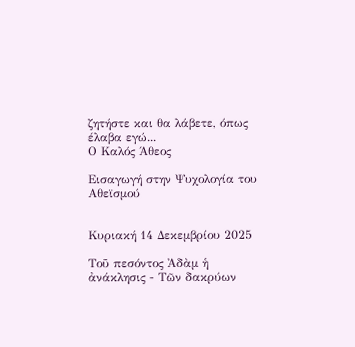ζητήστε και θα λάβετε, όπως έλαβα εγώ...
Ο Καλός Άθεος

Εισαγωγή στην Ψυχολογία του Αθεϊσμού


Κυριακή 14 Δεκεμβρίου 2025

Τοῦ πεσόντος Ἀδὰμ ἡ ἀνάκλησις - Τῶν δακρύων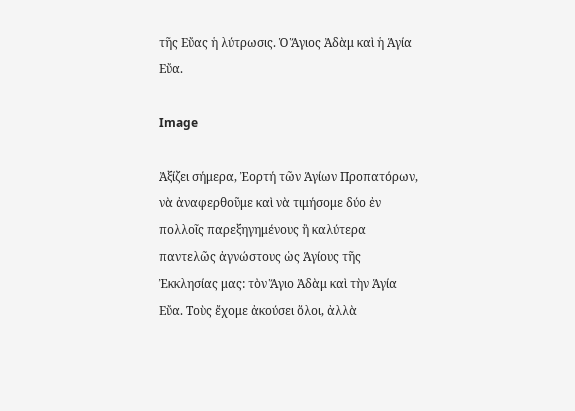τῆς Εὔας ἡ λύτρωσις. Ὁ Ἅγιος Ἀδὰμ καὶ ἡ Ἁγία Εὔα.

Image

Ἀξίζει σήμερα, Ἐορτή τῶν Ἁγίων Προπατόρων, νὰ ἀναφερθοῦμε καὶ νὰ τιμήσομε δύο ἐν πολλοῖς παρεξηγημένους ἢ καλύτερα παντελῶς ἀγνώστους ὡς Ἁγίους τῆς Ἐκκλησίας μας: τὸν Ἅγιο Ἀδὰμ καὶ τὴν Ἁγία Εὔα. Τοὺς ἔχομε ἀκούσει ὅλοι, ἀλλὰ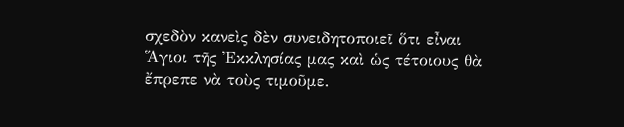σχεδὸν κανεὶς δὲν συνειδητοποιεῖ ὅτι εἶναι Ἅγιοι τῆς Ἐκκλησίας μας καὶ ὡς τέτοιους θὰ ἔπρεπε νὰ τοὺς τιμοῦμε.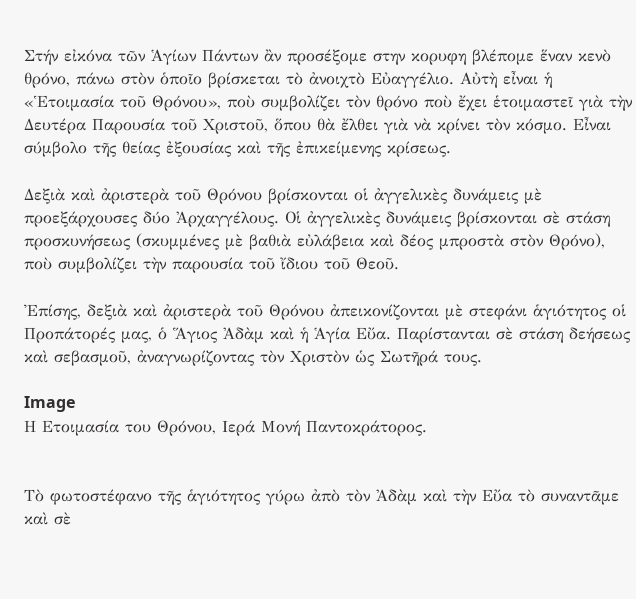Στήν εἰκόνα τῶν Ἁγίων Πάντων ἂν προσέξομε στην κορυφη βλέπομε ἕναν κενὸ θρόνο, πάνω στὸν ὁποῖο βρίσκεται τὸ ἀνοιχτὸ Εὐαγγέλιο. Αὐτὴ εἶναι ἡ «Ἑτοιμασία τοῦ Θρόνου», ποὺ συμβολίζει τὸν θρόνο ποὺ ἔχει ἑτοιμαστεῖ γιὰ τὴν Δευτέρα Παρουσία τοῦ Χριστοῦ, ὅπου θὰ ἔλθει γιὰ νὰ κρίνει τὸν κόσμο. Εἶναι σύμβολο τῆς θείας ἐξουσίας καὶ τῆς ἐπικείμενης κρίσεως.

Δεξιὰ καὶ ἀριστερὰ τοῦ Θρόνου βρίσκονται οἱ ἀγγελικὲς δυνάμεις μὲ προεξάρχουσες δύο Ἀρχαγγέλους. Οἱ ἀγγελικὲς δυνάμεις βρίσκονται σὲ στάση προσκυνήσεως (σκυμμένες μὲ βαθιὰ εὐλάβεια καὶ δέος μπροστὰ στὸν Θρόνο), ποὺ συμβολίζει τὴν παρουσία τοῦ ἴδιου τοῦ Θεοῦ.

Ἐπίσης, δεξιὰ καὶ ἀριστερὰ τοῦ Θρόνου ἀπεικονίζονται μὲ στεφάνι ἁγιότητος οἱ Προπάτορές μας, ὁ Ἅγιος Ἀδὰμ καὶ ἡ Ἁγία Εὔα. Παρίστανται σὲ στάση δεήσεως καὶ σεβασμοῦ, ἀναγνωρίζοντας τὸν Χριστὸν ὡς Σωτῆρά τους.

Image
Η Ετοιμασία του Θρόνου, Ιερά Μονή Παντοκράτορος.


Τὸ φωτοστέφανο τῆς ἁγιότητος γύρω ἀπὸ τὸν Ἀδὰμ καὶ τὴν Εὔα τὸ συναντᾶμε καὶ σὲ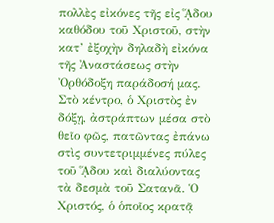πολλὲς εἰκόνες τῆς εἰς ᾍδου καθόδου τοῦ Χριστοῦ, στὴν κατ’ ἐξοχὴν δηλαδὴ εἰκόνα τῆς Ἀναστάσεως στὴν Ὀρθόδοξη παράδοσή μας. Στὸ κέντρο, ὁ Χριστὸς ἐν δόξῃ, ἀστράπτων μέσα στὸ θεῖο φῶς, πατῶντας ἐπάνω στὶς συντετριμμένες πύλες τοῦ ᾍδου καὶ διαλύοντας τὰ δεσμὰ τοῦ Σατανᾶ. Ὁ Χριστός, ὁ ὁποῖος κρατᾷ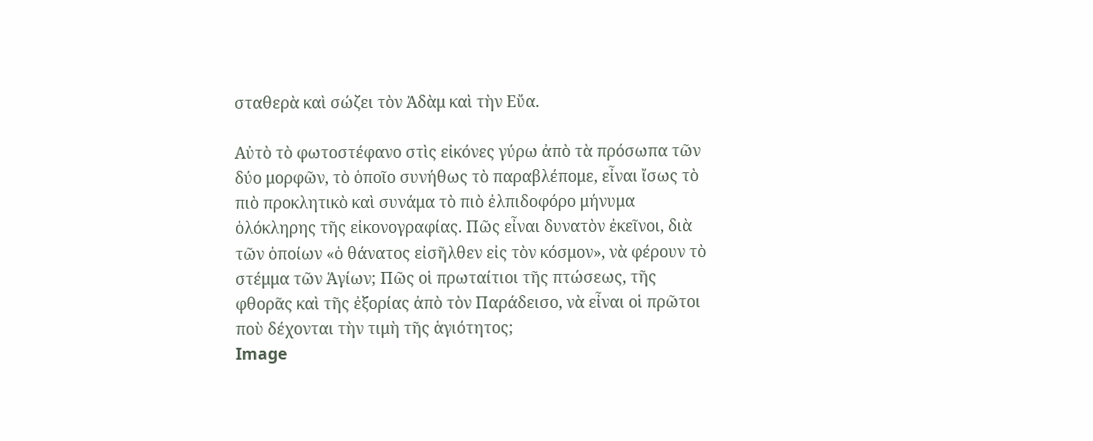σταθερὰ καὶ σώζει τὸν Ἀδὰμ καὶ τὴν Εὔα.

Αὐτὸ τὸ φωτοστέφανο στὶς εἰκόνες γύρω ἀπὸ τὰ πρόσωπα τῶν δύο μορφῶν, τὸ ὁποῖο συνήθως τὸ παραβλέπομε, εἶναι ἴσως τὸ πιὸ προκλητικὸ καὶ συνάμα τὸ πιὸ ἐλπιδοφόρο μήνυμα ὁλόκληρης τῆς εἰκονογραφίας. Πῶς εἶναι δυνατὸν ἐκεῖνοι, διὰ τῶν ὁποίων «ὁ θάνατος εἰσῆλθεν εἰς τὸν κόσμον», νὰ φέρουν τὸ στέμμα τῶν Ἁγίων; Πῶς οἱ πρωταίτιοι τῆς πτώσεως, τῆς φθορᾶς καὶ τῆς ἐξορίας ἀπὸ τὸν Παράδεισο, νὰ εἶναι οἱ πρῶτοι ποὺ δέχονται τὴν τιμὴ τῆς ἁγιότητος;
Image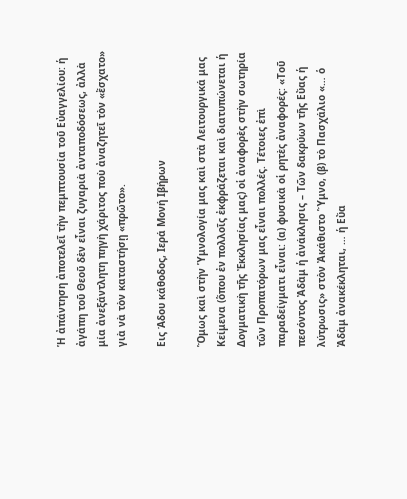Ἡ ἀπάντηση ἀποτελεῖ τὴν πεμπτουσία τοῦ Εὐαγγελίου: ἡ ἀγάπη τοῦ Θεοῦ δὲν εἶναι ζυγαριὰ ἀνταποδόσεως, ἀλλὰ μία ἀνεξάντλητη πηγὴ χάριτος ποὺ ἀναζητεῖ τὸν «ἔσχατο» γιὰ νὰ τὸν καταστήσῃ «πρῶτο».

Εις Άδου κάθοδος, Ιερά Μονή Ιβήρων

Ὅμως καὶ στὴν Ὑμνολογία μας καὶ στὰ Λειτουργικά μας Κείμενα (ὅπου ἐν πολλοῖς ἐκφράζεται καὶ διατυπώνεται ἡ Δογματικὴ τῆς Ἐκκλησίας μας) οἱ ἀναφορὲς στὴν σωτηρία τῶν Προπατόρων μας εἶναι πολλές. Τέτοιες ἐπὶ παραδείγματι εἶναι: (α) φυσικὰ οἱ ρητὲς ἀναφορές: «Τοῦ πεσόντος Ἀδὰμ ἡ ἀνάκλησις – Τῶν δακρύων τῆς Εὔας ἡ λύτρωσις» στὸν Ἀκάθιστο Ὕμνο, (β) τὸ Πασχάλιο «… ὁ Ἀδὰμ ἀνακέκληται, … ἡ Εὔα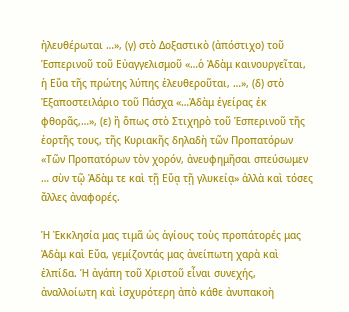ἠλευθέρωται …», (γ) στὸ Δοξαστικὸ (ἀπόστιχο) τοῦ Ἑσπερινοῦ τοῦ Εὐαγγελισμοῦ «…ὁ Ἀδὰμ καινουργεῖται, ἡ Εὔα τῆς πρώτης λύπης ἐλευθεροῦται, …», (δ) στὸ Ἐξαποστειλάριο τοῦ Πάσχα «…Ἀδὰμ ἐγείρας ἐκ φθορᾶς,…», (ε) ἢ ὅπως στὸ Στιχηρὸ τοῦ Ἑσπερινοῦ τῆς ἑορτῆς τους, τῆς Κυριακῆς δηλαδὴ τῶν Προπατόρων «Τῶν Προπατόρων τὸν χορόν, ἀνευφημῆσαι σπεύσωμεν … σὺν τῷ Ἀδὰμ τε καὶ τῇ Εὔᾳ τῇ γλυκείᾳ» ἀλλὰ καὶ τόσες ἄλλες ἀναφορές.

Ἡ Ἐκκλησία μας τιμᾶ ὡς ἁγίους τοὺς προπάτορές μας Ἀδὰμ καὶ Εὔα, γεμίζοντάς μας ἀνείπωτη χαρὰ καὶ ἐλπίδα. Ἡ ἀγάπη τοῦ Χριστοῦ εἶναι συνεχής, ἀναλλοίωτη καὶ ἰσχυρότερη ἀπὸ κάθε ἀνυπακοὴ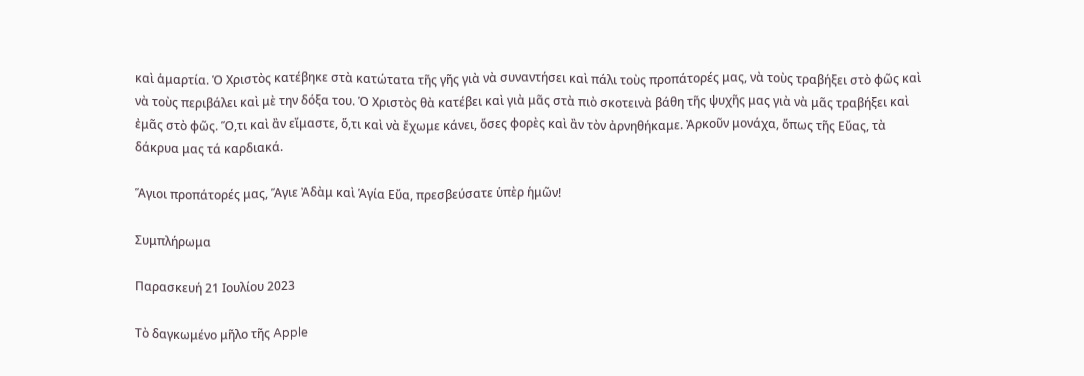καὶ ἁμαρτία. Ὁ Χριστὸς κατέβηκε στὰ κατώτατα τῆς γῆς γιὰ νὰ συναντήσει καὶ πάλι τοὺς προπάτορές μας, νὰ τοὺς τραβήξει στὸ φῶς καὶ νὰ τοὺς περιβάλει καὶ μὲ την δόξα του. Ὁ Χριστὸς θὰ κατέβει καὶ γιὰ μᾶς στὰ πιὸ σκοτεινὰ βάθη τῆς ψυχῆς μας γιὰ νὰ μᾶς τραβήξει καὶ ἐμᾶς στὸ φῶς. Ὅ,τι καὶ ἂν εἴμαστε, ὅ,τι καὶ νὰ ἔχωμε κάνει, ὅσες φορὲς καὶ ἂν τὸν ἀρνηθήκαμε. Ἀρκοῦν μονάχα, ὅπως τῆς Εὔας, τὰ δάκρυα μας τά καρδιακά.

Ἅγιοι προπάτορές μας, Ἅγιε Ἀδὰμ καὶ Ἁγία Εὔα, πρεσβεύσατε ὑπὲρ ἡμῶν!

Συμπλήρωμα

Παρασκευή 21 Ιουλίου 2023

Τὸ δαγκωμένο μῆλο τῆς Apple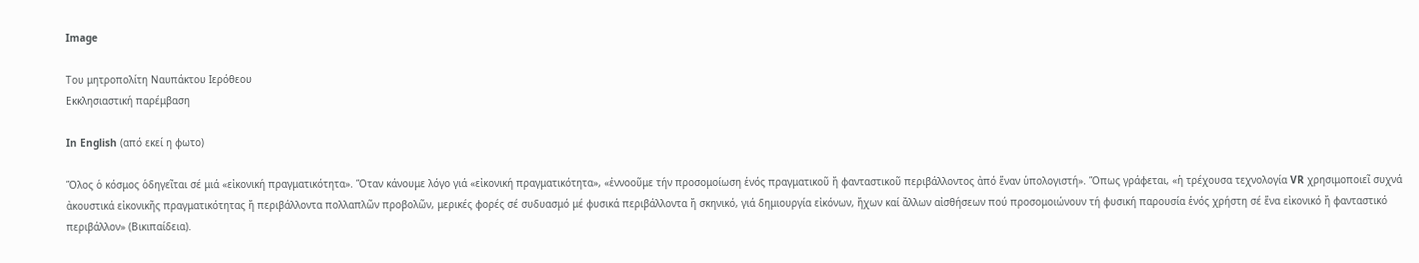Image

Του μητροπολίτη Ναυπάκτου Ιερόθεου
Εκκλησιαστική παρέμβαση

In English (από εκεί η φωτο)

Ὅλος ὁ κόσμος ὁδηγεῖται σέ μιά «εἰκονική πραγματικότητα». Ὅταν κάνουμε λόγο γιά «εἰκονική πραγματικότητα», «ἐννοοῦμε τήν προσομοίωση ἑνός πραγματικοῦ ἤ φανταστικοῦ περιβάλλοντος ἀπό ἕναν ὑπολογιστή». Ὅπως γράφεται, «ἡ τρέχουσα τεχνολογία VR χρησιμοποιεῖ συχνά ἀκουστικά εἰκονικῆς πραγματικότητας ἤ περιβάλλοντα πολλαπλῶν προβολῶν, μερικές φορές σέ συδυασμό μέ φυσικά περιβάλλοντα ἤ σκηνικό, γιά δημιουργία εἰκόνων, ἤχων καί ἄλλων αἰσθήσεων πού προσομοιώνουν τή φυσική παρουσία ἑνός χρήστη σέ ἕνα εἰκονικό ἤ φανταστικό περιβάλλον» (Βικιπαίδεια).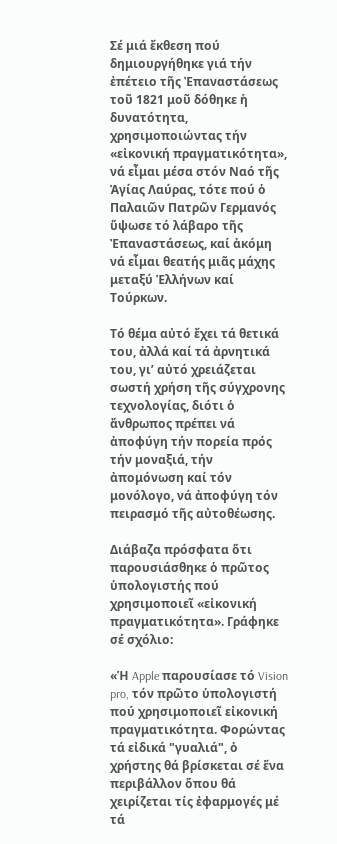Σέ μιά ἔκθεση πού δημιουργήθηκε γιά τήν ἐπέτειο τῆς Ἐπαναστάσεως τοῦ 1821 μοῦ δόθηκε ἡ δυνατότητα, χρησιμοποιώντας τήν «εἰκονική πραγματικότητα», νά εἶμαι μέσα στόν Ναό τῆς Ἁγίας Λαύρας, τότε πού ὁ Παλαιῶν Πατρῶν Γερμανός ὕψωσε τό λάβαρο τῆς Ἐπαναστάσεως, καί ἀκόμη νά εἶμαι θεατής μιᾶς μάχης μεταξύ Ἑλλήνων καί Τούρκων.

Τό θέμα αὐτό ἔχει τά θετικά του, ἀλλά καί τά ἀρνητικά του, γι’ αὐτό χρειάζεται σωστή χρήση τῆς σύγχρονης τεχνολογίας, διότι ὁ ἄνθρωπος πρέπει νά ἀποφύγη τήν πορεία πρός τήν μοναξιά, τήν ἀπομόνωση καί τόν μονόλογο, νά ἀποφύγη τόν πειρασμό τῆς αὐτοθέωσης.

Διάβαζα πρόσφατα ὅτι παρουσιάσθηκε ὁ πρῶτος ὑπολογιστής πού χρησιμοποιεῖ «εἰκονική πραγματικότητα». Γράφηκε σέ σχόλιο:

«Ἡ Apple παρουσίασε τό Vision pro, τόν πρῶτο ὑπολογιστή πού χρησιμοποιεῖ εἰκονική πραγματικότητα. Φορώντας τά εἰδικά "γυαλιά", ὁ χρήστης θά βρίσκεται σέ ἕνα περιβάλλον ὅπου θά χειρίζεται τίς ἐφαρμογές μέ τά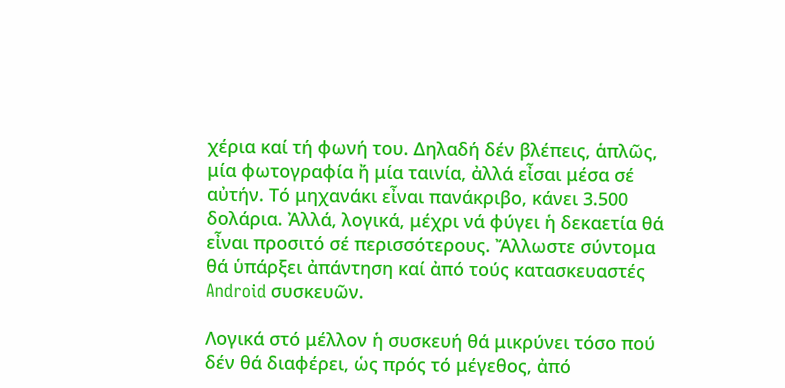χέρια καί τή φωνή του. Δηλαδή δέν βλέπεις, ἁπλῶς, μία φωτογραφία ἤ μία ταινία, ἀλλά εἶσαι μέσα σέ αὐτήν. Τό μηχανάκι εἶναι πανάκριβο, κάνει 3.500 δολάρια. Ἀλλά, λογικά, μέχρι νά φύγει ἡ δεκαετία θά εἶναι προσιτό σέ περισσότερους. Ἄλλωστε σύντομα θά ὑπάρξει ἀπάντηση καί ἀπό τούς κατασκευαστές Android συσκευῶν.

Λογικά στό μέλλον ἡ συσκευή θά μικρύνει τόσο πού δέν θά διαφέρει, ὡς πρός τό μέγεθος, ἀπό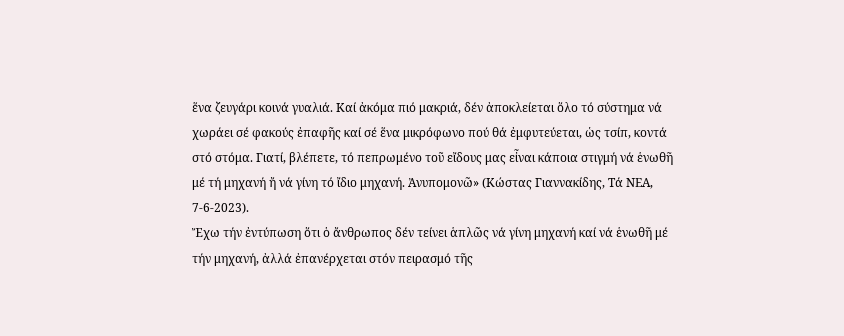ἕνα ζευγάρι κοινά γυαλιά. Καί ἀκόμα πιό μακριά, δέν ἀποκλείεται ὅλο τό σύστημα νά χωράει σέ φακούς ἐπαφῆς καί σέ ἕνα μικρόφωνο πού θά ἐμφυτεύεται, ὡς τσίπ, κοντά στό στόμα. Γιατί, βλέπετε, τό πεπρωμένο τοῦ εἴδους μας εἶναι κάποια στιγμή νά ἑνωθῆ μέ τή μηχανή ἤ νά γίνη τό ἴδιο μηχανή. Ἀνυπομονῶ» (Κώστας Γιαννακίδης, Τά ΝΕΑ, 7-6-2023).
Ἔχω τήν ἐντύπωση ὅτι ὁ ἄνθρωπος δέν τείνει ἁπλῶς νά γίνη μηχανή καί νά ἑνωθῆ μέ τήν μηχανή, ἀλλά ἐπανέρχεται στόν πειρασμό τῆς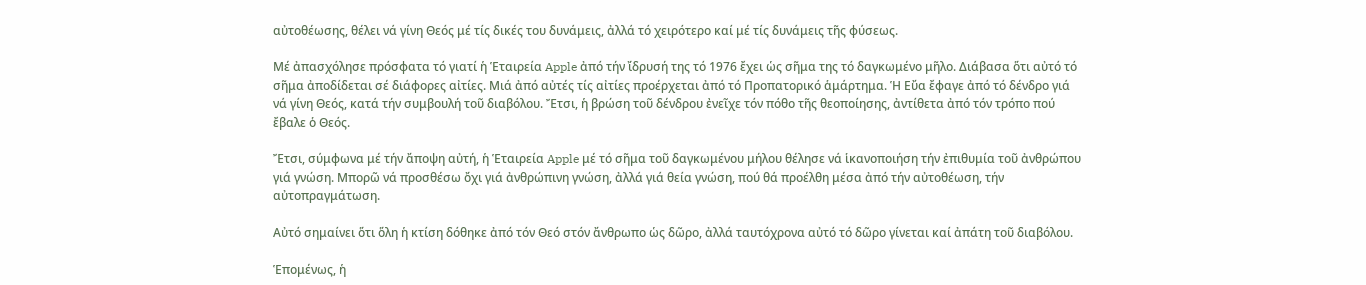αὐτοθέωσης, θέλει νά γίνη Θεός μέ τίς δικές του δυνάμεις, ἀλλά τό χειρότερο καί μέ τίς δυνάμεις τῆς φύσεως.

Μέ ἀπασχόλησε πρόσφατα τό γιατί ἡ Ἑταιρεία Apple ἀπό τήν ἴδρυσή της τό 1976 ἔχει ὡς σῆμα της τό δαγκωμένο μῆλο. Διάβασα ὅτι αὐτό τό σῆμα ἀποδίδεται σέ διάφορες αἰτίες. Μιά ἀπό αὐτές τίς αἰτίες προέρχεται ἀπό τό Προπατορικό ἁμάρτημα. Ἡ Εὔα ἔφαγε ἀπό τό δένδρο γιά νά γίνη Θεός, κατά τήν συμβουλή τοῦ διαβόλου. Ἔτσι, ἡ βρώση τοῦ δένδρου ἐνεῖχε τόν πόθο τῆς θεοποίησης, ἀντίθετα ἀπό τόν τρόπο πού ἔβαλε ὁ Θεός.

Ἔτσι, σύμφωνα μέ τήν ἄποψη αὐτή, ἡ Ἑταιρεία Apple μέ τό σῆμα τοῦ δαγκωμένου μήλου θέλησε νά ἱκανοποιήση τήν ἐπιθυμία τοῦ ἀνθρώπου γιά γνώση. Μπορῶ νά προσθέσω ὄχι γιά ἀνθρώπινη γνώση, ἀλλά γιά θεία γνώση, πού θά προέλθη μέσα ἀπό τήν αὐτοθέωση, τήν αὐτοπραγμάτωση.

Αὐτό σημαίνει ὅτι ὅλη ἡ κτίση δόθηκε ἀπό τόν Θεό στόν ἄνθρωπο ὡς δῶρο, ἀλλά ταυτόχρονα αὐτό τό δῶρο γίνεται καί ἀπάτη τοῦ διαβόλου.

Ἑπομένως, ἡ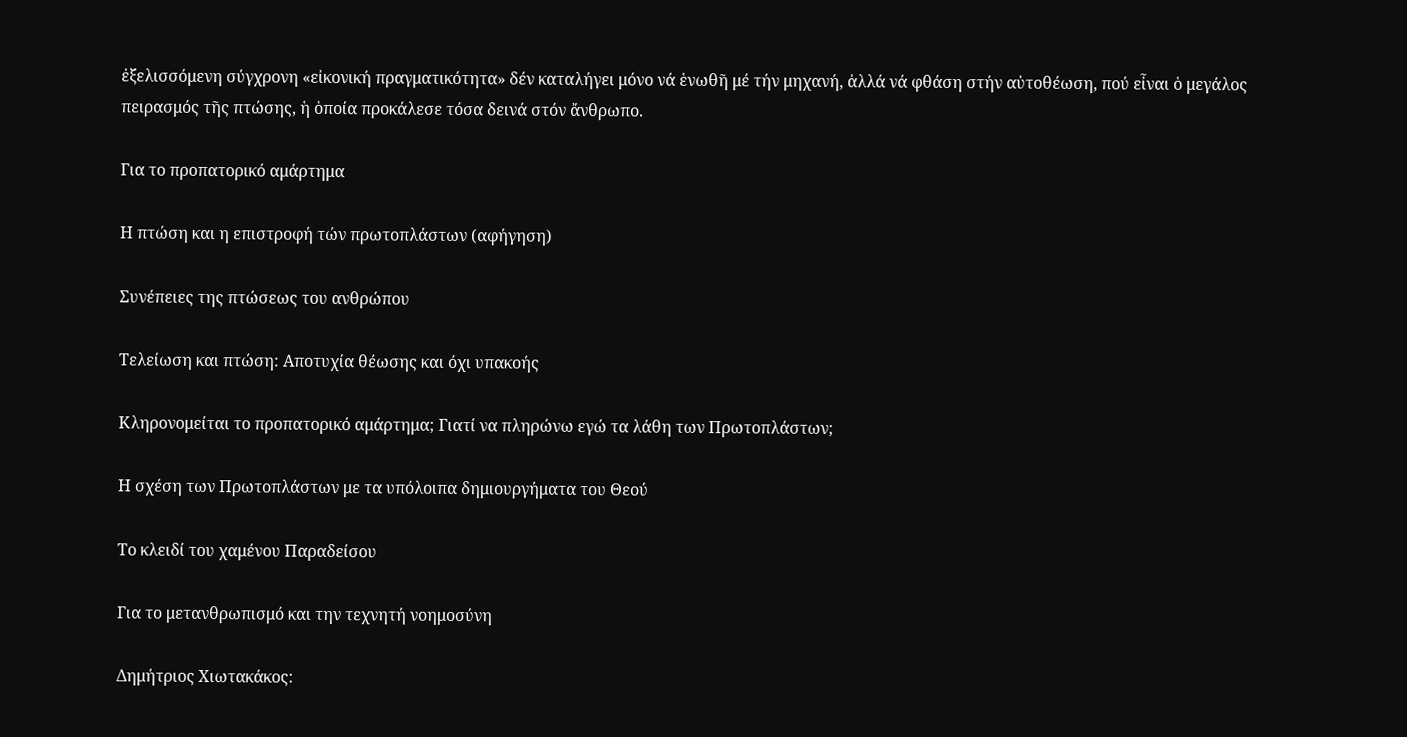ἐξελισσόμενη σύγχρονη «εἰκονική πραγματικότητα» δέν καταλήγει μόνο νά ἑνωθῆ μέ τήν μηχανή, ἀλλά νά φθάση στήν αὐτοθέωση, πού εἶναι ὁ μεγάλος πειρασμός τῆς πτώσης, ἡ ὁποία προκάλεσε τόσα δεινά στόν ἄνθρωπο.

Για το προπατορικό αμάρτημα

Η πτώση και η επιστροφή τών πρωτοπλάστων (αφήγηση)

Συνέπειες της πτώσεως του ανθρώπου

Τελείωση και πτώση: Αποτυχία θέωσης και όχι υπακοής

Κληρονομείται το προπατορικό αμάρτημα; Γιατί να πληρώνω εγώ τα λάθη των Πρωτοπλάστων;

Η σχέση των Πρωτοπλάστων με τα υπόλοιπα δημιουργήματα του Θεού

Το κλειδί του χαμένου Παραδείσου

Για το μετανθρωπισμό και την τεχνητή νοημοσύνη

Δημήτριος Χιωτακάκος: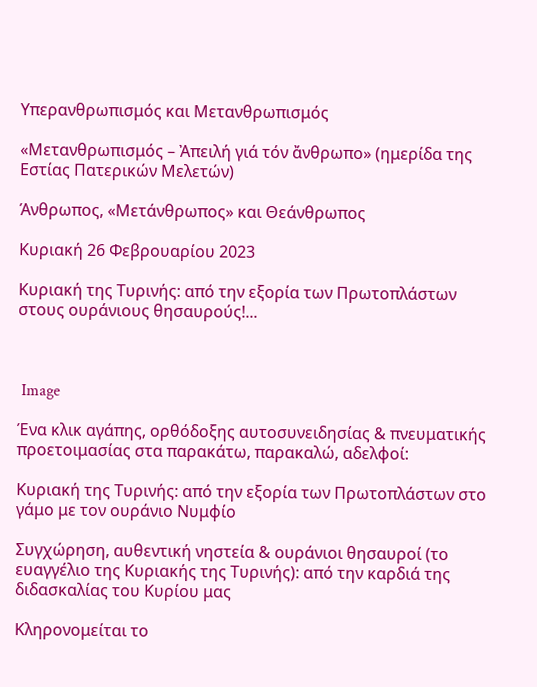Υπερανθρωπισμός και Μετανθρωπισμός

«Μετανθρωπισμός – Ἀπειλή γιά τόν ἄνθρωπο» (ημερίδα της Εστίας Πατερικών Μελετών)

Άνθρωπος, «Μετάνθρωπος» και Θεάνθρωπος

Κυριακή 26 Φεβρουαρίου 2023

Κυριακή της Τυρινής: από την εξορία των Πρωτοπλάστων στους ουράνιους θησαυρούς!...



 Image

Ένα κλικ αγάπης, ορθόδοξης αυτοσυνειδησίας & πνευματικής προετοιμασίας στα παρακάτω, παρακαλώ, αδελφοί:

Κυριακή της Τυρινής: από την εξορία των Πρωτοπλάστων στο γάμο με τον ουράνιο Νυμφίο

Συγχώρηση, αυθεντική νηστεία & ουράνιοι θησαυροί (το ευαγγέλιο της Κυριακής της Τυρινής): από την καρδιά της διδασκαλίας του Κυρίου μας

Κληρονομείται το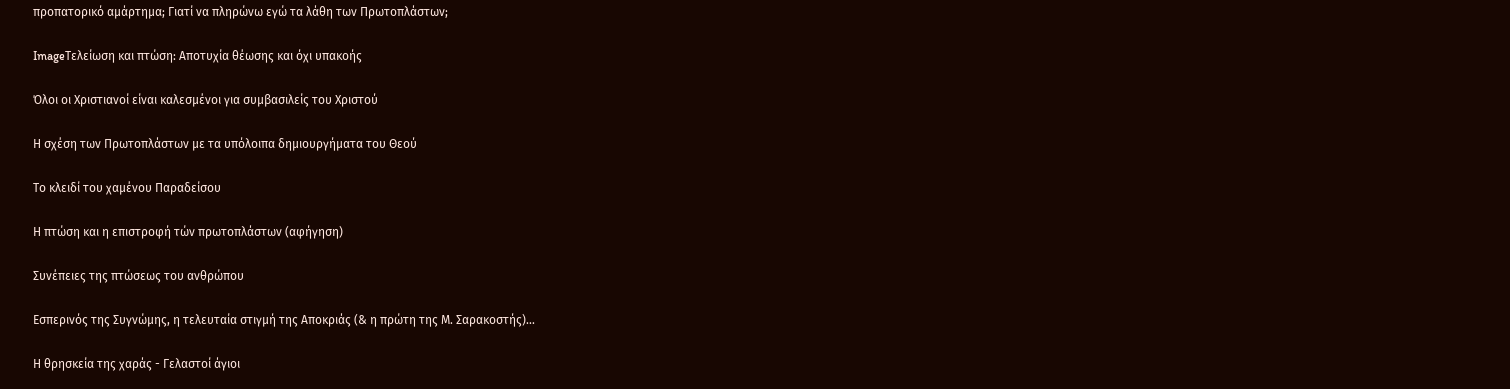προπατορικό αμάρτημα; Γιατί να πληρώνω εγώ τα λάθη των Πρωτοπλάστων;

ImageΤελείωση και πτώση: Αποτυχία θέωσης και όχι υπακοής

Όλοι οι Xριστιανοί είναι καλεσμένοι για συμβασιλείς του Χριστού

Η σχέση των Πρωτοπλάστων με τα υπόλοιπα δημιουργήματα του Θεού

Το κλειδί του χαμένου Παραδείσου

Η πτώση και η επιστροφή τών πρωτοπλάστων (αφήγηση)

Συνέπειες της πτώσεως του ανθρώπου

Εσπερινός της Συγνώμης, η τελευταία στιγμή της Αποκριάς (& η πρώτη της Μ. Σαρακοστής)...

Η θρησκεία της χαράς - Γελαστοί άγιοι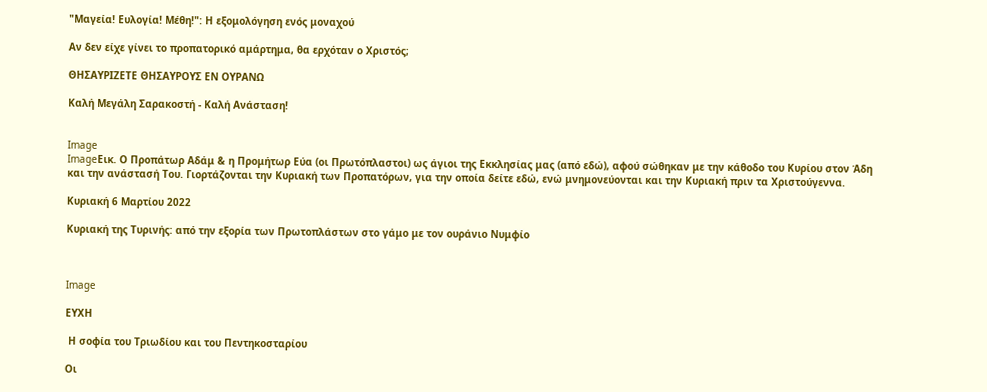"Μαγεία! Ευλογία! Μέθη!": Η εξομολόγηση ενός μοναχού

Αν δεν είχε γίνει το προπατορικό αμάρτημα, θα ερχόταν ο Χριστός;

ΘΗΣΑΥΡΙΖΕΤΕ ΘΗΣΑΥΡΟΥΣ ΕΝ ΟΥΡΑΝΩ

Καλή Μεγάλη Σαρακοστή - Καλή Ανάσταση!


Image
ImageΕικ. Ο Προπάτωρ Αδάμ & η Προμήτωρ Εύα (οι Πρωτόπλαστοι) ως άγιοι της Εκκλησίας μας (από εδώ), αφού σώθηκαν με την κάθοδο του Κυρίου στον Άδη και την ανάστασή Του. Γιορτάζονται την Κυριακή των Προπατόρων, για την οποία δείτε εδώ, ενώ μνημονεύονται και την Κυριακή πριν τα Χριστούγεννα.

Κυριακή 6 Μαρτίου 2022

Κυριακή της Τυρινής: από την εξορία των Πρωτοπλάστων στο γάμο με τον ουράνιο Νυμφίο



Image

ΕΥΧΗ

 Η σοφία του Τριωδίου και του Πεντηκοσταρίου

Οι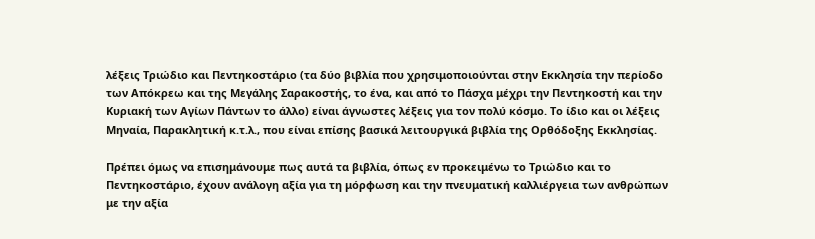λέξεις Τριώδιο και Πεντηκοστάριο (τα δύο βιβλία που χρησιμοποιούνται στην Εκκλησία την περίοδο των Απόκρεω και της Μεγάλης Σαρακοστής, το ένα, και από το Πάσχα μέχρι την Πεντηκοστή και την Κυριακή των Αγίων Πάντων το άλλο) είναι άγνωστες λέξεις για τον πολύ κόσμο. Το ίδιο και οι λέξεις Μηναία, Παρακλητική κ.τ.λ., που είναι επίσης βασικά λειτουργικά βιβλία της Ορθόδοξης Εκκλησίας.

Πρέπει όμως να επισημάνουμε πως αυτά τα βιβλία, όπως εν προκειμένω το Τριώδιο και το Πεντηκοστάριο, έχουν ανάλογη αξία για τη μόρφωση και την πνευματική καλλιέργεια των ανθρώπων με την αξία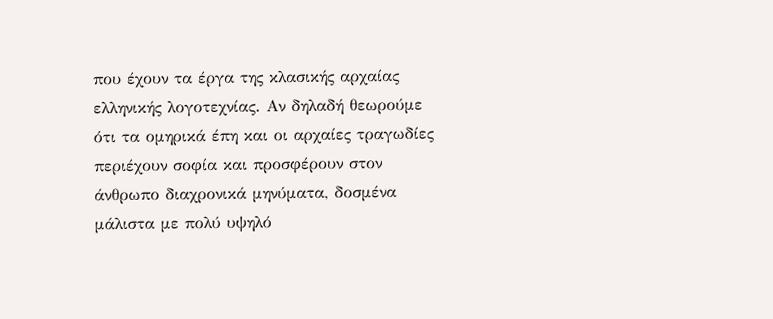που έχουν τα έργα της κλασικής αρχαίας ελληνικής λογοτεχνίας. Αν δηλαδή θεωρούμε ότι τα ομηρικά έπη και οι αρχαίες τραγωδίες περιέχουν σοφία και προσφέρουν στον άνθρωπο διαχρονικά μηνύματα, δοσμένα μάλιστα με πολύ υψηλό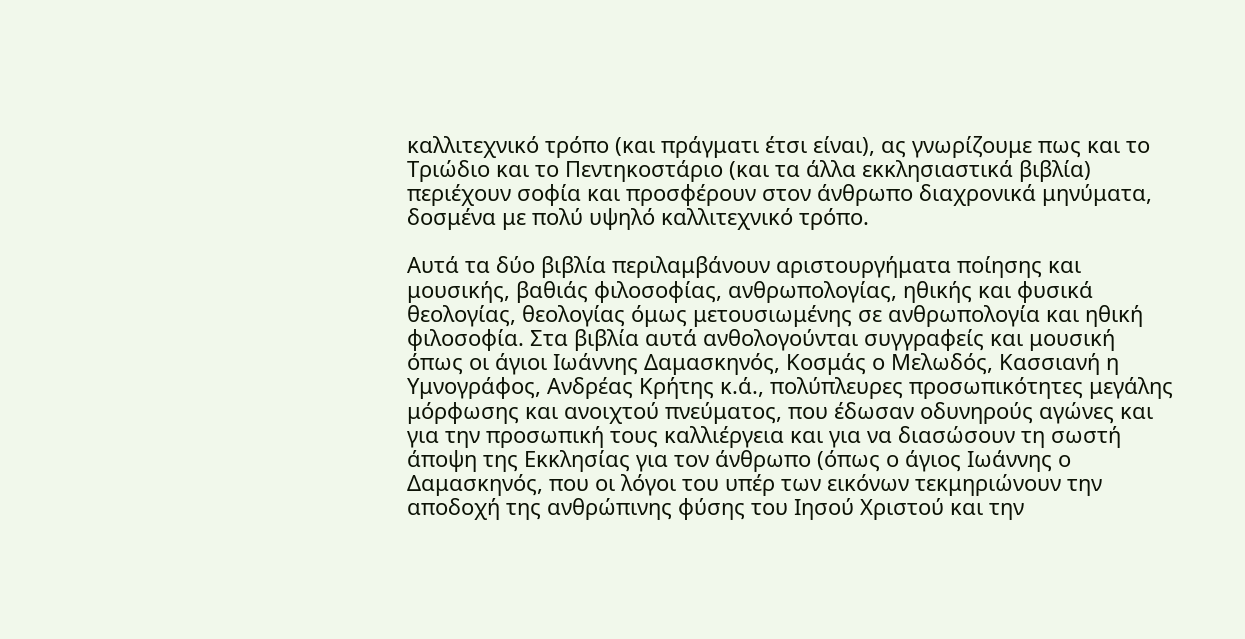καλλιτεχνικό τρόπο (και πράγματι έτσι είναι), ας γνωρίζουμε πως και το Τριώδιο και το Πεντηκοστάριο (και τα άλλα εκκλησιαστικά βιβλία) περιέχουν σοφία και προσφέρουν στον άνθρωπο διαχρονικά μηνύματα, δοσμένα με πολύ υψηλό καλλιτεχνικό τρόπο.

Αυτά τα δύο βιβλία περιλαμβάνουν αριστουργήματα ποίησης και μουσικής, βαθιάς φιλοσοφίας, ανθρωπολογίας, ηθικής και φυσικά θεολογίας, θεολογίας όμως μετουσιωμένης σε ανθρωπολογία και ηθική φιλοσοφία. Στα βιβλία αυτά ανθολογούνται συγγραφείς και μουσική όπως οι άγιοι Ιωάννης Δαμασκηνός, Κοσμάς ο Μελωδός, Κασσιανή η Υμνογράφος, Ανδρέας Κρήτης κ.ά., πολύπλευρες προσωπικότητες μεγάλης μόρφωσης και ανοιχτού πνεύματος, που έδωσαν οδυνηρούς αγώνες και για την προσωπική τους καλλιέργεια και για να διασώσουν τη σωστή άποψη της Εκκλησίας για τον άνθρωπο (όπως ο άγιος Ιωάννης ο Δαμασκηνός, που οι λόγοι του υπέρ των εικόνων τεκμηριώνουν την αποδοχή της ανθρώπινης φύσης του Ιησού Χριστού και την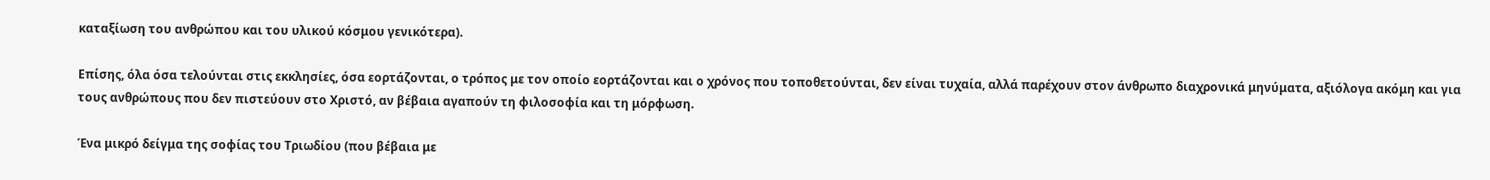καταξίωση του ανθρώπου και του υλικού κόσμου γενικότερα).

Επίσης, όλα όσα τελούνται στις εκκλησίες, όσα εορτάζονται, ο τρόπος με τον οποίο εορτάζονται και ο χρόνος που τοποθετούνται, δεν είναι τυχαία, αλλά παρέχουν στον άνθρωπο διαχρονικά μηνύματα, αξιόλογα ακόμη και για τους ανθρώπους που δεν πιστεύουν στο Χριστό, αν βέβαια αγαπούν τη φιλοσοφία και τη μόρφωση.

Ένα μικρό δείγμα της σοφίας του Τριωδίου (που βέβαια με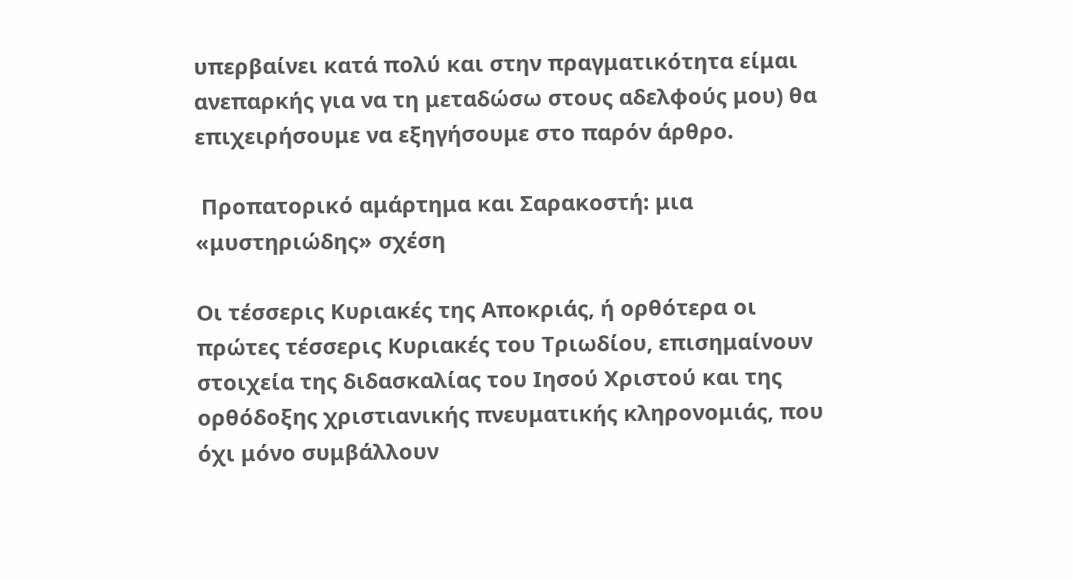υπερβαίνει κατά πολύ και στην πραγματικότητα είμαι ανεπαρκής για να τη μεταδώσω στους αδελφούς μου) θα επιχειρήσουμε να εξηγήσουμε στο παρόν άρθρο.

 Προπατορικό αμάρτημα και Σαρακοστή: μια «μυστηριώδης» σχέση

Οι τέσσερις Κυριακές της Αποκριάς, ή ορθότερα οι πρώτες τέσσερις Κυριακές του Τριωδίου, επισημαίνουν στοιχεία της διδασκαλίας του Ιησού Χριστού και της ορθόδοξης χριστιανικής πνευματικής κληρονομιάς, που όχι μόνο συμβάλλουν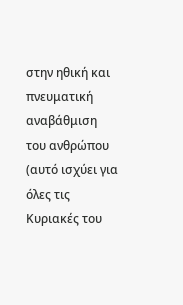στην ηθική και πνευματική αναβάθμιση του ανθρώπου (αυτό ισχύει για όλες τις Κυριακές του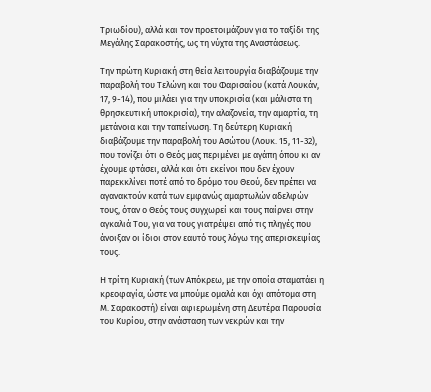Τριωδίου), αλλά και τον προετοιμάζουν για το ταξίδι της Μεγάλης Σαρακοστής, ως τη νύχτα της Αναστάσεως.

Την πρώτη Κυριακή στη θεία λειτουργία διαβάζουμε την παραβολή του Τελώνη και του Φαρισαίου (κατά Λουκάν, 17, 9-14), που μιλάει για την υποκρισία (και μάλιστα τη θρησκευτική υποκρισία), την αλαζονεία, την αμαρτία, τη μετάνοια και την ταπείνωση. Τη δεύτερη Κυριακή διαβάζουμε την παραβολή του Ασώτου (Λουκ. 15, 11-32), που τονίζει ότι ο Θεός μας περιμένει με αγάπη όπου κι αν έχουμε φτάσει, αλλά και ότι εκείνοι που δεν έχουν παρεκκλίνει ποτέ από το δρόμο του Θεού, δεν πρέπει να αγανακτούν κατά των εμφανώς αμαρτωλών αδελφών τους, όταν ο Θεός τους συγχωρεί και τους παίρνει στην αγκαλιά Του, για να τους γιατρέψει από τις πληγές που άνοιξαν οι ίδιοι στον εαυτό τους λόγω της απερισκεψίας τους.

Η τρίτη Κυριακή (των Απόκρεω, με την οποία σταματάει η κρεοφαγία, ώστε να μπούμε ομαλά και όχι απότομα στη Μ. Σαρακοστή) είναι αφιερωμένη στη Δευτέρα Παρουσία του Κυρίου, στην ανάσταση των νεκρών και την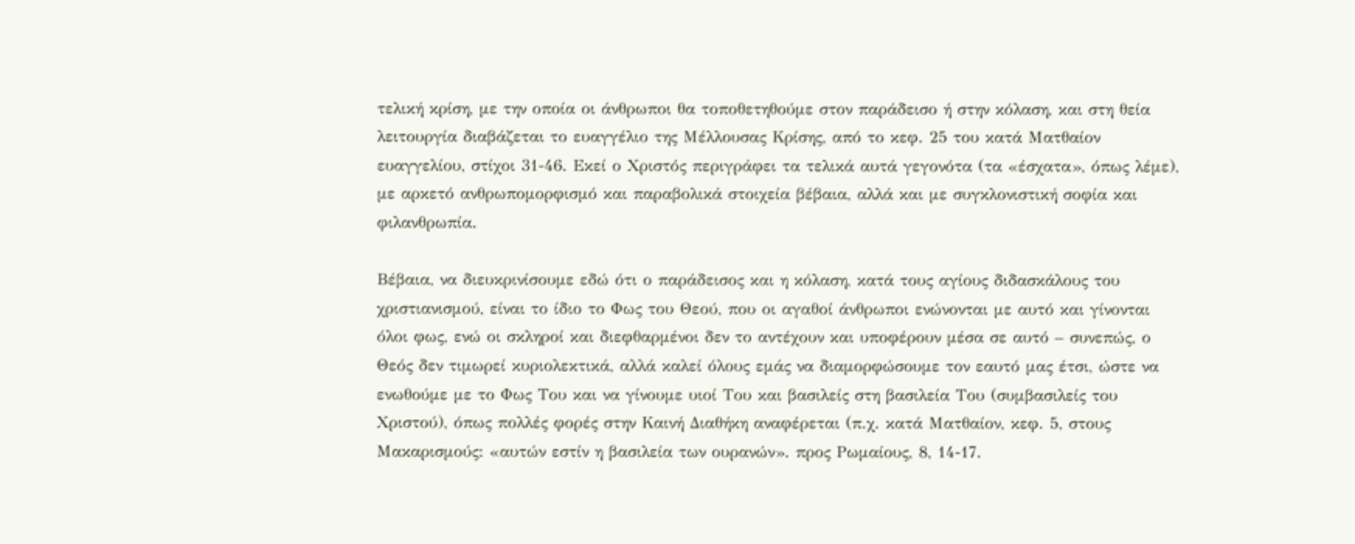τελική κρίση, με την οποία οι άνθρωποι θα τοποθετηθούμε στον παράδεισο ή στην κόλαση, και στη θεία λειτουργία διαβάζεται το ευαγγέλιο της Μέλλουσας Κρίσης, από το κεφ. 25 του κατά Ματθαίον ευαγγελίου, στίχοι 31-46. Εκεί ο Χριστός περιγράφει τα τελικά αυτά γεγονότα (τα «έσχατα», όπως λέμε), με αρκετό ανθρωπομορφισμό και παραβολικά στοιχεία βέβαια, αλλά και με συγκλονιστική σοφία και φιλανθρωπία.

Βέβαια, να διευκρινίσουμε εδώ ότι ο παράδεισος και η κόλαση, κατά τους αγίους διδασκάλους του χριστιανισμού, είναι το ίδιο το Φως του Θεού, που οι αγαθοί άνθρωποι ενώνονται με αυτό και γίνονται όλοι φως, ενώ οι σκληροί και διεφθαρμένοι δεν το αντέχουν και υποφέρουν μέσα σε αυτό – συνεπώς, ο Θεός δεν τιμωρεί κυριολεκτικά, αλλά καλεί όλους εμάς να διαμορφώσουμε τον εαυτό μας έτσι, ώστε να ενωθούμε με το Φως Του και να γίνουμε υιοί Του και βασιλείς στη βασιλεία Του (συμβασιλείς του Χριστού), όπως πολλές φορές στην Καινή Διαθήκη αναφέρεται (π.χ. κατά Ματθαίον, κεφ. 5, στους Μακαρισμούς: «αυτών εστίν η βασιλεία των ουρανών». προς Ρωμαίους, 8, 14-17.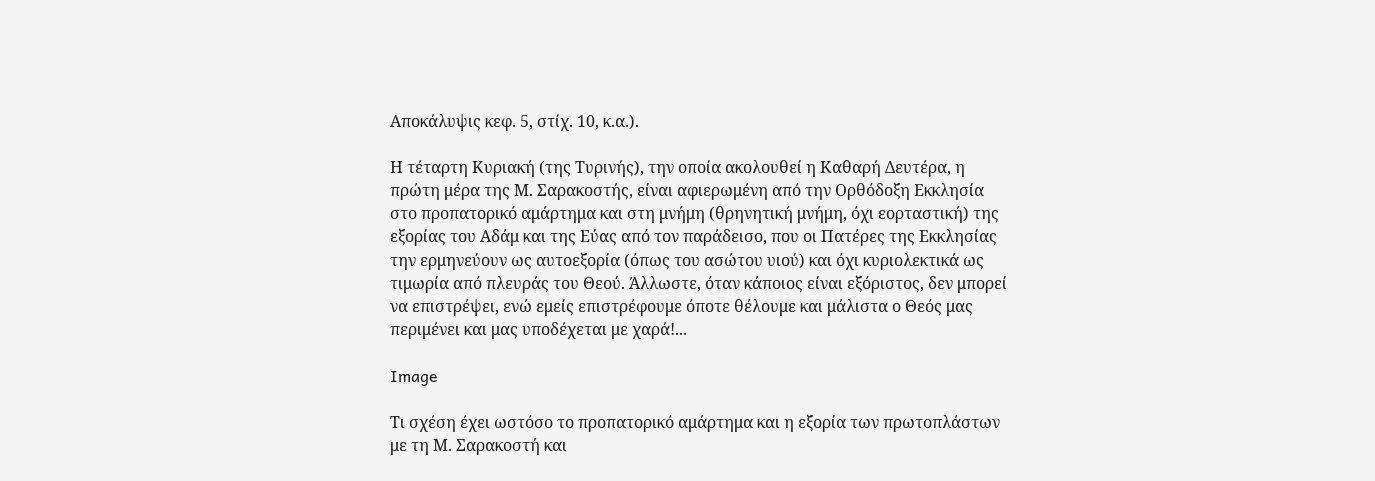Αποκάλυψις κεφ. 5, στίχ. 10, κ.α.).

Η τέταρτη Κυριακή (της Τυρινής), την οποία ακολουθεί η Καθαρή Δευτέρα, η πρώτη μέρα της Μ. Σαρακοστής, είναι αφιερωμένη από την Ορθόδοξη Εκκλησία στο προπατορικό αμάρτημα και στη μνήμη (θρηνητική μνήμη, όχι εορταστική) της εξορίας του Αδάμ και της Εύας από τον παράδεισο, που οι Πατέρες της Εκκλησίας την ερμηνεύουν ως αυτοεξορία (όπως του ασώτου υιού) και όχι κυριολεκτικά ως τιμωρία από πλευράς του Θεού. Άλλωστε, όταν κάποιος είναι εξόριστος, δεν μπορεί να επιστρέψει, ενώ εμείς επιστρέφουμε όποτε θέλουμε και μάλιστα ο Θεός μας περιμένει και μας υποδέχεται με χαρά!...

Image

Τι σχέση έχει ωστόσο το προπατορικό αμάρτημα και η εξορία των πρωτοπλάστων με τη Μ. Σαρακοστή και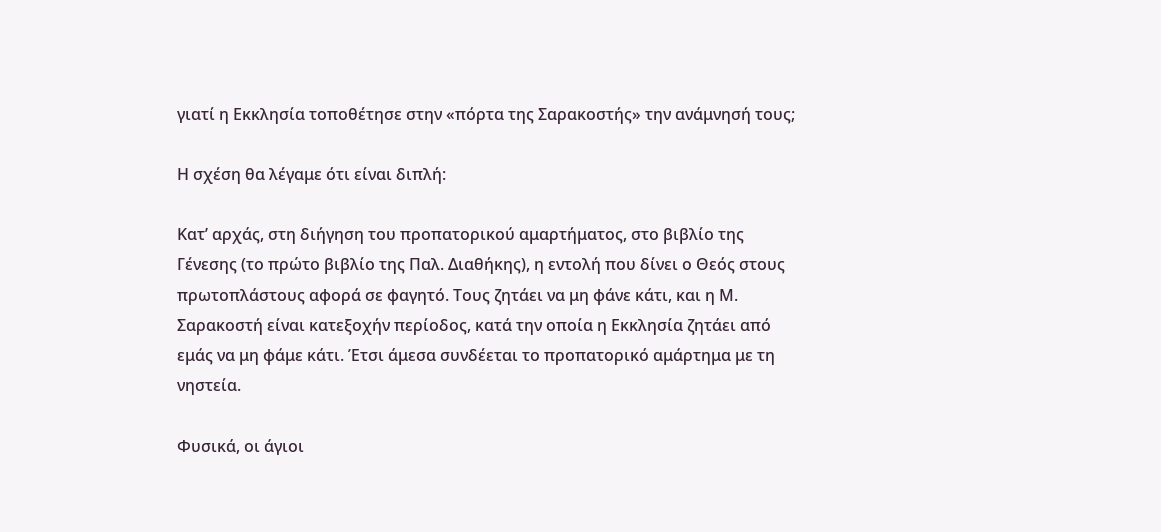γιατί η Εκκλησία τοποθέτησε στην «πόρτα της Σαρακοστής» την ανάμνησή τους;

Η σχέση θα λέγαμε ότι είναι διπλή:

Κατ’ αρχάς, στη διήγηση του προπατορικού αμαρτήματος, στο βιβλίο της Γένεσης (το πρώτο βιβλίο της Παλ. Διαθήκης), η εντολή που δίνει ο Θεός στους πρωτοπλάστους αφορά σε φαγητό. Τους ζητάει να μη φάνε κάτι, και η Μ. Σαρακοστή είναι κατεξοχήν περίοδος, κατά την οποία η Εκκλησία ζητάει από εμάς να μη φάμε κάτι. Έτσι άμεσα συνδέεται το προπατορικό αμάρτημα με τη νηστεία.

Φυσικά, οι άγιοι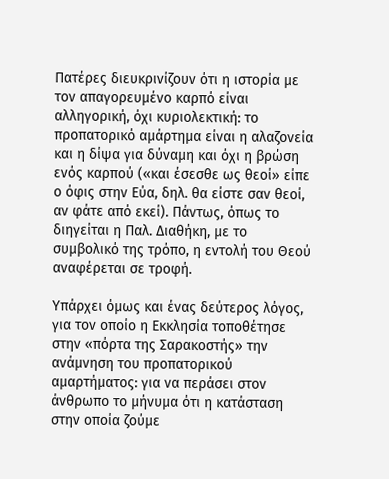Πατέρες διευκρινίζουν ότι η ιστορία με τον απαγορευμένο καρπό είναι αλληγορική, όχι κυριολεκτική: το προπατορικό αμάρτημα είναι η αλαζονεία και η δίψα για δύναμη και όχι η βρώση ενός καρπού («και έσεσθε ως θεοί» είπε ο όφις στην Εύα, δηλ. θα είστε σαν θεοί, αν φάτε από εκεί). Πάντως, όπως το διηγείται η Παλ. Διαθήκη, με το συμβολικό της τρόπο, η εντολή του Θεού αναφέρεται σε τροφή.

Υπάρχει όμως και ένας δεύτερος λόγος, για τον οποίο η Εκκλησία τοποθέτησε στην «πόρτα της Σαρακοστής» την ανάμνηση του προπατορικού αμαρτήματος: για να περάσει στον άνθρωπο το μήνυμα ότι η κατάσταση στην οποία ζούμε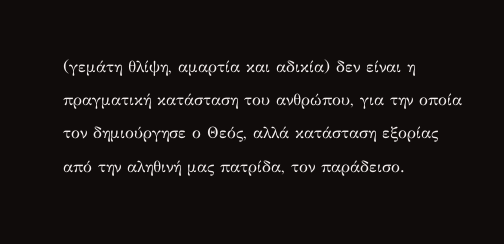(γεμάτη θλίψη, αμαρτία και αδικία) δεν είναι η πραγματική κατάσταση του ανθρώπου, για την οποία τον δημιούργησε ο Θεός, αλλά κατάσταση εξορίας από την αληθινή μας πατρίδα, τον παράδεισο.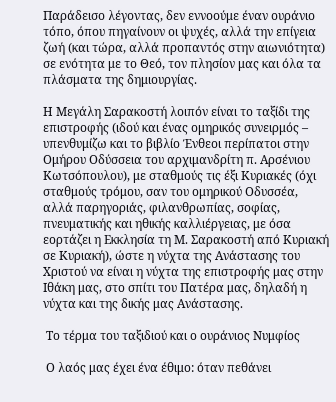Παράδεισο λέγοντας, δεν εννοούμε έναν ουράνιο τόπο, όπου πηγαίνουν οι ψυχές, αλλά την επίγεια ζωή (και τώρα, αλλά προπαντός στην αιωνιότητα) σε ενότητα με το Θεό, τον πλησίον μας και όλα τα πλάσματα της δημιουργίας.

Η Μεγάλη Σαρακοστή λοιπόν είναι το ταξίδι της επιστροφής (ιδού και ένας ομηρικός συνειρμός – υπενθυμίζω και το βιβλίο Ένθεοι περίπατοι στην Ομήρου Οδύσσεια του αρχιμανδρίτη π. Αρσένιου Κωτσόπουλου), με σταθμούς τις έξι Κυριακές (όχι σταθμούς τρόμου, σαν του ομηρικού Οδυσσέα, αλλά παρηγοριάς, φιλανθρωπίας, σοφίας, πνευματικής και ηθικής καλλιέργειας, με όσα εορτάζει η Εκκλησία τη Μ. Σαρακοστή από Κυριακή σε Κυριακή), ώστε η νύχτα της Ανάστασης του Χριστού να είναι η νύχτα της επιστροφής μας στην Ιθάκη μας, στο σπίτι του Πατέρα μας, δηλαδή η νύχτα και της δικής μας Ανάστασης.

 Το τέρμα του ταξιδιού και ο ουράνιος Νυμφίος

 Ο λαός μας έχει ένα έθιμο: όταν πεθάνει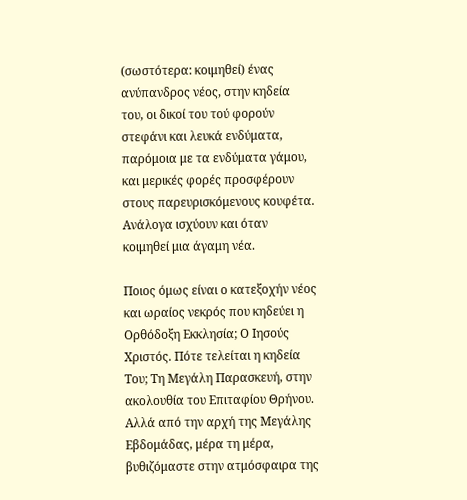(σωστότερα: κοιμηθεί) ένας ανύπανδρος νέος, στην κηδεία του, οι δικοί του τού φορούν στεφάνι και λευκά ενδύματα, παρόμοια με τα ενδύματα γάμου, και μερικές φορές προσφέρουν στους παρευρισκόμενους κουφέτα. Ανάλογα ισχύουν και όταν κοιμηθεί μια άγαμη νέα.

Ποιος όμως είναι ο κατεξοχήν νέος και ωραίος νεκρός που κηδεύει η Ορθόδοξη Εκκλησία; Ο Ιησούς Χριστός. Πότε τελείται η κηδεία Του; Τη Μεγάλη Παρασκευή, στην ακολουθία του Επιταφίου Θρήνου. Αλλά από την αρχή της Μεγάλης Εβδομάδας, μέρα τη μέρα, βυθιζόμαστε στην ατμόσφαιρα της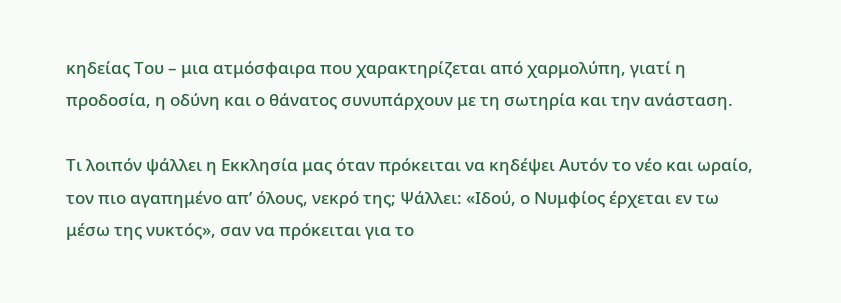κηδείας Του – μια ατμόσφαιρα που χαρακτηρίζεται από χαρμολύπη, γιατί η προδοσία, η οδύνη και ο θάνατος συνυπάρχουν με τη σωτηρία και την ανάσταση.

Τι λοιπόν ψάλλει η Εκκλησία μας όταν πρόκειται να κηδέψει Αυτόν το νέο και ωραίο, τον πιο αγαπημένο απ’ όλους, νεκρό της; Ψάλλει: «Ιδού, ο Νυμφίος έρχεται εν τω μέσω της νυκτός», σαν να πρόκειται για το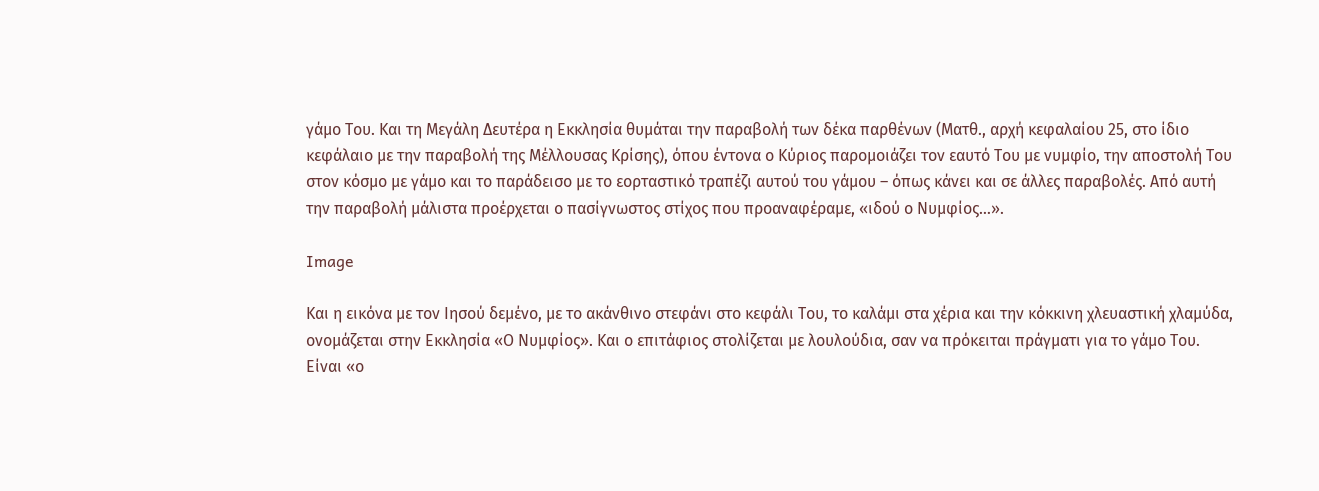γάμο Του. Και τη Μεγάλη Δευτέρα η Εκκλησία θυμάται την παραβολή των δέκα παρθένων (Ματθ., αρχή κεφαλαίου 25, στο ίδιο κεφάλαιο με την παραβολή της Μέλλουσας Κρίσης), όπου έντονα ο Κύριος παρομοιάζει τον εαυτό Του με νυμφίο, την αποστολή Του στον κόσμο με γάμο και το παράδεισο με το εορταστικό τραπέζι αυτού του γάμου – όπως κάνει και σε άλλες παραβολές. Από αυτή την παραβολή μάλιστα προέρχεται ο πασίγνωστος στίχος που προαναφέραμε, «ιδού ο Νυμφίος…».

Image

Και η εικόνα με τον Ιησού δεμένο, με το ακάνθινο στεφάνι στο κεφάλι Του, το καλάμι στα χέρια και την κόκκινη χλευαστική χλαμύδα, ονομάζεται στην Εκκλησία «Ο Νυμφίος». Και ο επιτάφιος στολίζεται με λουλούδια, σαν να πρόκειται πράγματι για το γάμο Του. Είναι «ο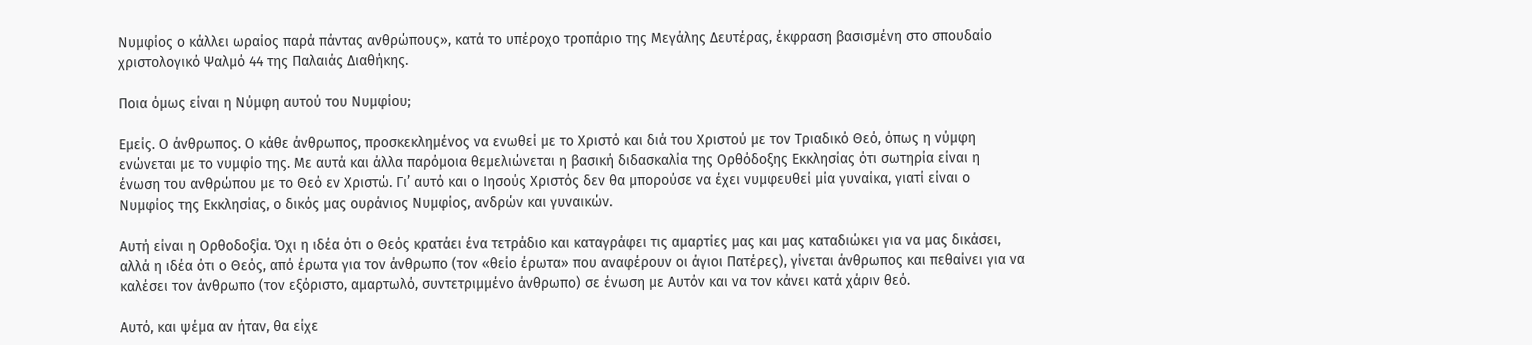Νυμφίος ο κάλλει ωραίος παρά πάντας ανθρώπους», κατά το υπέροχο τροπάριο της Μεγάλης Δευτέρας, έκφραση βασισμένη στο σπουδαίο χριστολογικό Ψαλμό 44 της Παλαιάς Διαθήκης.

Ποια όμως είναι η Νύμφη αυτού του Νυμφίου;

Εμείς. Ο άνθρωπος. Ο κάθε άνθρωπος, προσκεκλημένος να ενωθεί με το Χριστό και διά του Χριστού με τον Τριαδικό Θεό, όπως η νύμφη ενώνεται με το νυμφίο της. Με αυτά και άλλα παρόμοια θεμελιώνεται η βασική διδασκαλία της Ορθόδοξης Εκκλησίας ότι σωτηρία είναι η ένωση του ανθρώπου με το Θεό εν Χριστώ. Γι’ αυτό και ο Ιησούς Χριστός δεν θα μπορούσε να έχει νυμφευθεί μία γυναίκα, γιατί είναι ο Νυμφίος της Εκκλησίας, ο δικός μας ουράνιος Νυμφίος, ανδρών και γυναικών.

Αυτή είναι η Ορθοδοξία. Όχι η ιδέα ότι ο Θεός κρατάει ένα τετράδιο και καταγράφει τις αμαρτίες μας και μας καταδιώκει για να μας δικάσει, αλλά η ιδέα ότι ο Θεός, από έρωτα για τον άνθρωπο (τον «θείο έρωτα» που αναφέρουν οι άγιοι Πατέρες), γίνεται άνθρωπος και πεθαίνει για να καλέσει τον άνθρωπο (τον εξόριστο, αμαρτωλό, συντετριμμένο άνθρωπο) σε ένωση με Αυτόν και να τον κάνει κατά χάριν θεό.

Αυτό, και ψέμα αν ήταν, θα είχε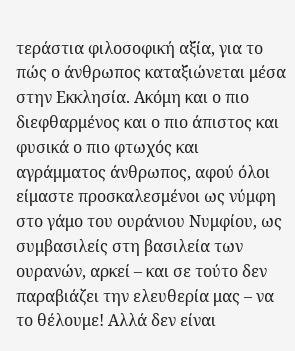τεράστια φιλοσοφική αξία, για το πώς ο άνθρωπος καταξιώνεται μέσα στην Εκκλησία. Ακόμη και ο πιο διεφθαρμένος και ο πιο άπιστος και φυσικά ο πιο φτωχός και αγράμματος άνθρωπος, αφού όλοι είμαστε προσκαλεσμένοι ως νύμφη στο γάμο του ουράνιου Νυμφίου, ως συμβασιλείς στη βασιλεία των ουρανών, αρκεί – και σε τούτο δεν παραβιάζει την ελευθερία μας – να το θέλουμε! Αλλά δεν είναι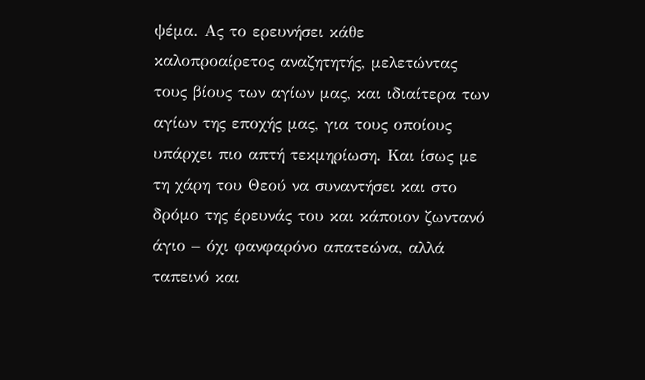ψέμα. Ας το ερευνήσει κάθε καλοπροαίρετος αναζητητής, μελετώντας τους βίους των αγίων μας, και ιδιαίτερα των αγίων της εποχής μας, για τους οποίους υπάρχει πιο απτή τεκμηρίωση. Και ίσως με τη χάρη του Θεού να συναντήσει και στο δρόμο της έρευνάς του και κάποιον ζωντανό άγιο – όχι φανφαρόνο απατεώνα, αλλά ταπεινό και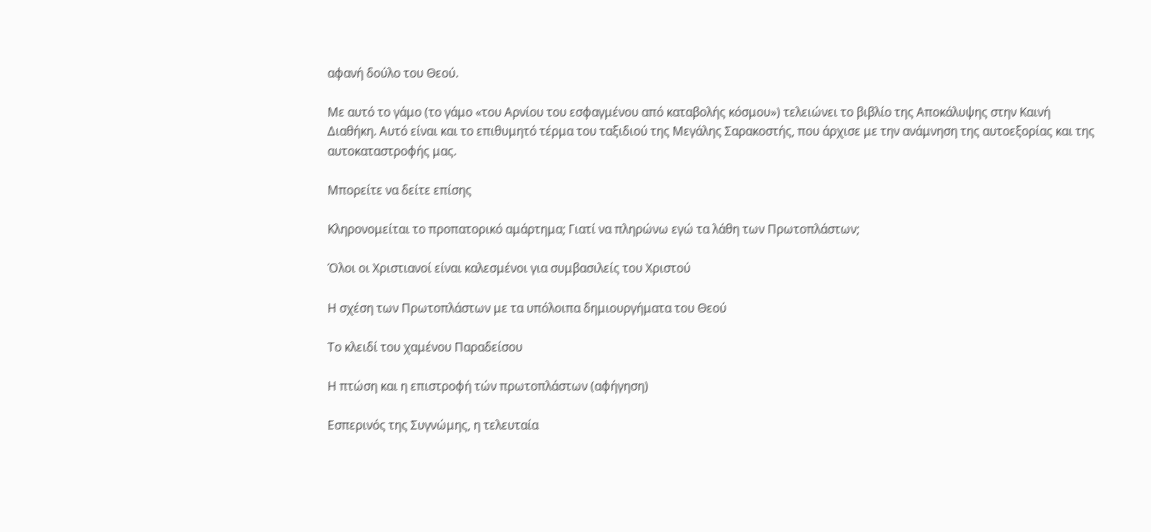αφανή δούλο του Θεού.

Με αυτό το γάμο (το γάμο «του Αρνίου του εσφαγμένου από καταβολής κόσμου») τελειώνει το βιβλίο της Αποκάλυψης στην Καινή Διαθήκη. Αυτό είναι και το επιθυμητό τέρμα του ταξιδιού της Μεγάλης Σαρακοστής, που άρχισε με την ανάμνηση της αυτοεξορίας και της αυτοκαταστροφής μας.

Μπορείτε να δείτε επίσης

Κληρονομείται το προπατορικό αμάρτημα; Γιατί να πληρώνω εγώ τα λάθη των Πρωτοπλάστων;

Όλοι οι Xριστιανοί είναι καλεσμένοι για συμβασιλείς του Χριστού

Η σχέση των Πρωτοπλάστων με τα υπόλοιπα δημιουργήματα του Θεού

Το κλειδί του χαμένου Παραδείσου

Η πτώση και η επιστροφή τών πρωτοπλάστων (αφήγηση)

Εσπερινός της Συγνώμης, η τελευταία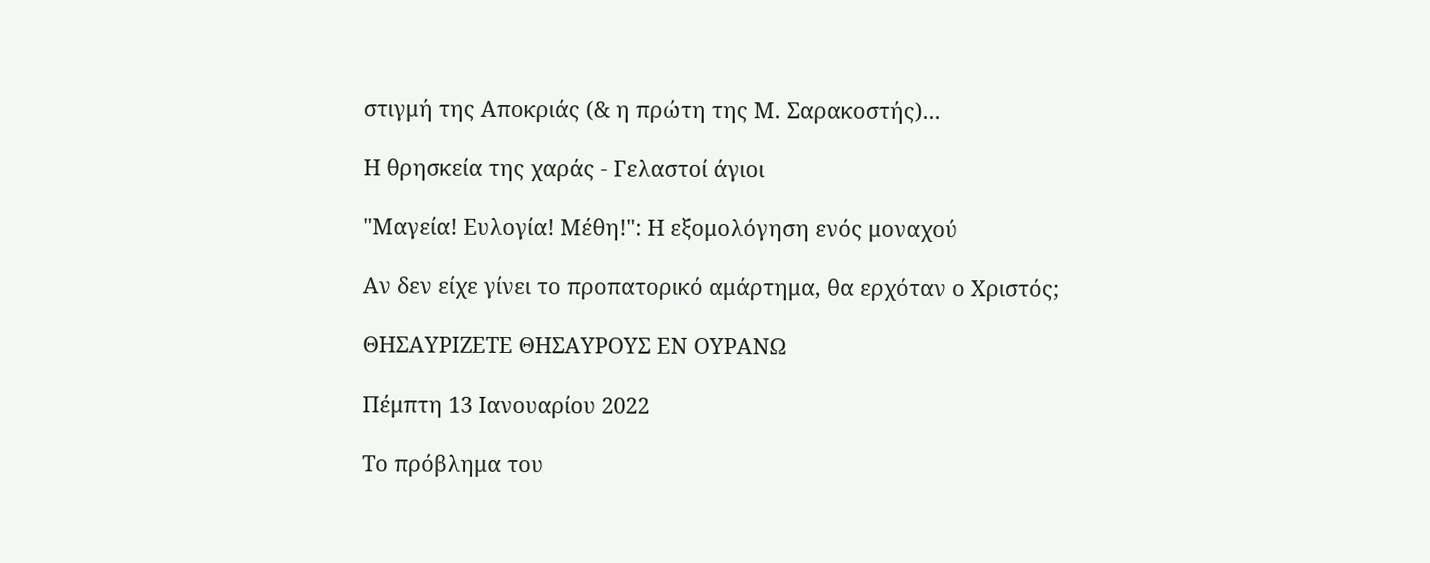στιγμή της Αποκριάς (& η πρώτη της Μ. Σαρακοστής)...

Η θρησκεία της χαράς - Γελαστοί άγιοι

"Μαγεία! Ευλογία! Μέθη!": Η εξομολόγηση ενός μοναχού

Αν δεν είχε γίνει το προπατορικό αμάρτημα, θα ερχόταν ο Χριστός;

ΘΗΣΑΥΡΙΖΕΤΕ ΘΗΣΑΥΡΟΥΣ ΕΝ ΟΥΡΑΝΩ

Πέμπτη 13 Ιανουαρίου 2022

Το πρόβλημα του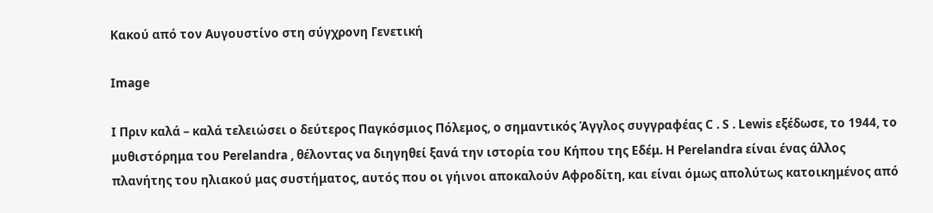Κακού από τον Αυγουστίνο στη σύγχρονη Γενετική

Image

Ι Πριν καλά – καλά τελειώσει ο δεύτερος Παγκόσμιος Πόλεμος, ο σημαντικός Άγγλος συγγραφέας C . S . Lewis εξέδωσε, το 1944, το μυθιστόρημα του Perelandra , θέλοντας να διηγηθεί ξανά την ιστορία του Κήπου της Εδέμ. Η Perelandra είναι ένας άλλος πλανήτης του ηλιακού μας συστήματος, αυτός που οι γήινοι αποκαλούν Αφροδίτη, και είναι όμως απολύτως κατοικημένος από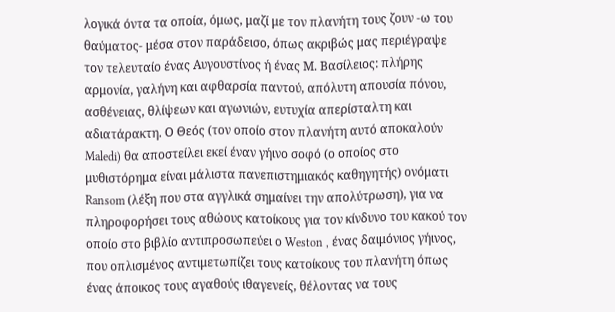λογικά όντα τα οποία, όμως, μαζί με τον πλανήτη τους ζουν -ω του θαύματος- μέσα στον παράδεισο, όπως ακριβώς μας περιέγραψε τον τελευταίο ένας Αυγουστίνος ή ένας Μ. Βασίλειος: πλήρης αρμονία, γαλήνη και αφθαρσία παντού, απόλυτη απουσία πόνου, ασθένειας, θλίψεων και αγωνιών, ευτυχία απερίσταλτη και αδιατάρακτη. Ο Θεός (τον οποίο στον πλανήτη αυτό αποκαλούν Maledi) θα αποστείλει εκεί έναν γήινο σοφό (ο οποίος στο μυθιστόρημα είναι μάλιστα πανεπιστημιακός καθηγητής) ονόματι Ransom (λέξη που στα αγγλικά σημαίνει την απολύτρωση), για να πληροφορήσει τους αθώους κατοίκους για τον κίνδυνο του κακού τον οποίο στο βιβλίο αντιπροσωπεύει ο Weston , ένας δαιμόνιος γήινος, που οπλισμένος αντιμετωπίζει τους κατοίκους του πλανήτη όπως ένας άποικος τους αγαθούς ιθαγενείς, θέλοντας να τους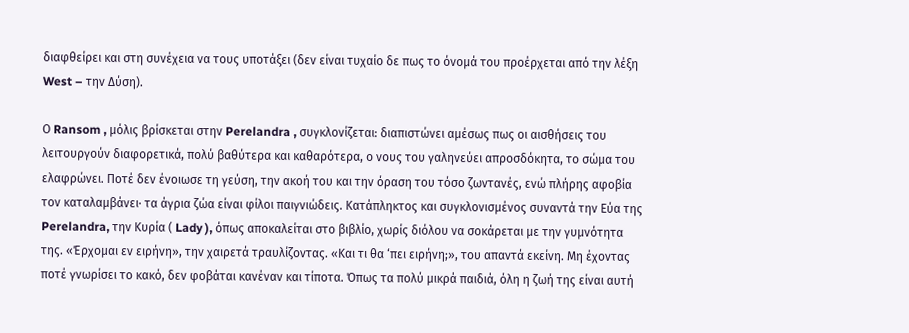διαφθείρει και στη συνέχεια να τους υποτάξει (δεν είναι τυχαίο δε πως το όνομά του προέρχεται από την λέξη West – την Δύση).

Ο Ransom , μόλις βρίσκεται στην Perelandra , συγκλονίζεται: διαπιστώνει αμέσως πως οι αισθήσεις του λειτουργούν διαφορετικά, πολύ βαθύτερα και καθαρότερα, ο νους του γαληνεύει απροσδόκητα, το σώμα του ελαφρώνει. Ποτέ δεν ένοιωσε τη γεύση, την ακοή του και την όραση του τόσο ζωντανές, ενώ πλήρης αφοβία τον καταλαμβάνει· τα άγρια ζώα είναι φίλοι παιγνιώδεις. Κατάπληκτος και συγκλονισμένος συναντά την Εύα της Perelandra, την Κυρία ( Lady ), όπως αποκαλείται στο βιβλίο, χωρίς διόλου να σοκάρεται με την γυμνότητα της. «Έρχομαι εν ειρήνη», την χαιρετά τραυλίζοντας. «Και τι θα ‘πει ειρήνη;», του απαντά εκείνη. Μη έχοντας ποτέ γνωρίσει το κακό, δεν φοβάται κανέναν και τίποτα. Όπως τα πολύ μικρά παιδιά, όλη η ζωή της είναι αυτή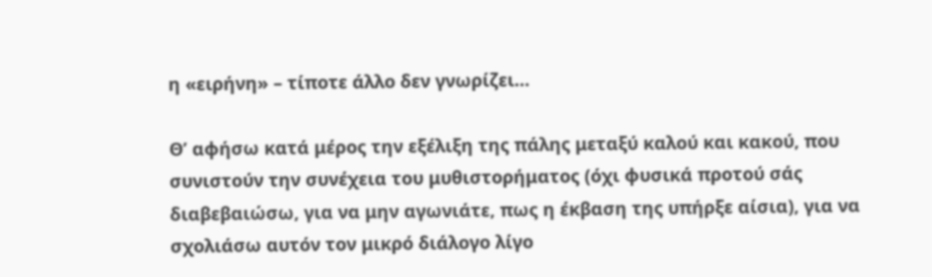η «ειρήνη» – τίποτε άλλο δεν γνωρίζει…

Θ’ αφήσω κατά μέρος την εξέλιξη της πάλης μεταξύ καλού και κακού, που συνιστούν την συνέχεια του μυθιστορήματος (όχι φυσικά προτού σάς διαβεβαιώσω, για να μην αγωνιάτε, πως η έκβαση της υπήρξε αίσια), για να σχολιάσω αυτόν τον μικρό διάλογο λίγο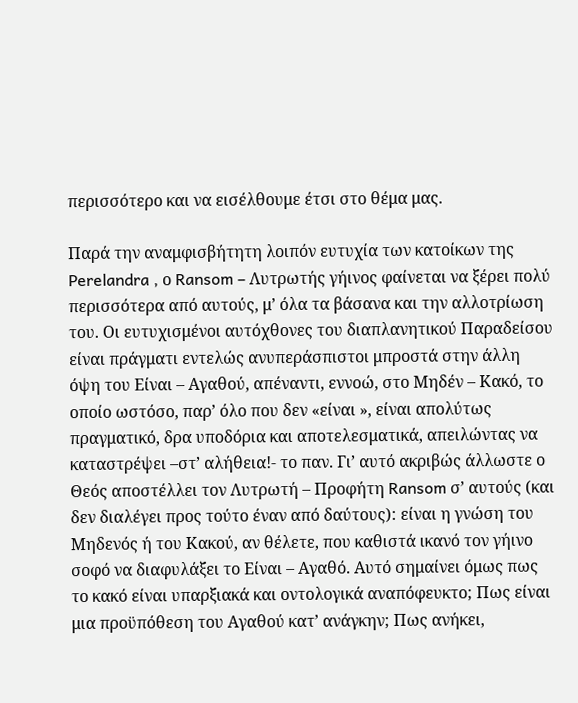περισσότερο και να εισέλθουμε έτσι στο θέμα μας.

Παρά την αναμφισβήτητη λοιπόν ευτυχία των κατοίκων της Perelandra , ο Ransom – Λυτρωτής γήινος φαίνεται να ξέρει πολύ περισσότερα από αυτούς, μ’ όλα τα βάσανα και την αλλοτρίωση του. Οι ευτυχισμένοι αυτόχθονες του διαπλανητικού Παραδείσου είναι πράγματι εντελώς ανυπεράσπιστοι μπροστά στην άλλη όψη του Είναι – Αγαθού, απέναντι, εννοώ, στο Μηδέν – Κακό, το οποίο ωστόσο, παρ’ όλο που δεν «είναι », είναι απολύτως πραγματικό, δρα υποδόρια και αποτελεσματικά, απειλώντας να καταστρέψει –στ’ αλήθεια!- το παν. Γι’ αυτό ακριβώς άλλωστε ο Θεός αποστέλλει τον Λυτρωτή – Προφήτη Ransom σ’ αυτούς (και δεν διαλέγει προς τούτο έναν από δαύτους): είναι η γνώση του Μηδενός ή του Κακού, αν θέλετε, που καθιστά ικανό τον γήινο σοφό να διαφυλάξει το Είναι – Αγαθό. Αυτό σημαίνει όμως πως το κακό είναι υπαρξιακά και οντολογικά αναπόφευκτο; Πως είναι μια προϋπόθεση του Αγαθού κατ’ ανάγκην; Πως ανήκει,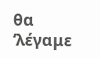θα ‘λέγαμε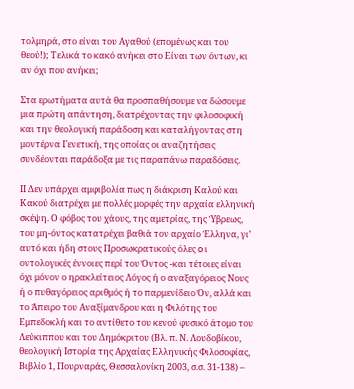τολμηρά, στο είναι του Αγαθού (επομένως και του θεού!); Τελικά το κακό ανήκει στο Είναι των όντων, κι αν όχι που ανήκει;

Στα ερωτήματα αυτά θα προσπαθήσουμε να δώσουμε μια πρώτη απάντηση, διατρέχοντας την φιλοσοφική και την θεολογική παράδοση και καταλήγοντας στη μοντέρνα Γενετική, της οποίας οι αναζητήσεις συνδέονται παράδοξα με τις παραπάνω παραδόσεις.

ΙΙ Δεν υπάρχει αμφιβολία πως η διάκριση Καλού και Κακού διατρέχει με πολλές μορφές την αρχαία ελληνική σκέψη. Ο φόβος του χάους, της αμετρίας, της Ύβρεως, του μη-όντος κατατρέχει βαθιά τον αρχαίο Έλληνα, γι’ αυτό και ήδη στους Προσωκρατικούς όλες o ι οντολογικές έννοιες περί του Όντος -και τέτοιες είναι όχι μόνον ο ηρακλείτειος Λόγος ή ο αναξαγόρειος Νους ή ο πυθαγόρειος αριθμός ή το παρμενίδειο Όν, αλλά και το Άπειρο του Αναξίμανδρου και η Φιλότης του Εμπεδοκλή και το αντίθετο του κενού φυσικό άτομο του Λεύκιππου και του Δημόκριτου (Βλ. π. Ν. Λουδοβίκου, θεολογική Ιστορία της Αρχαίας Ελληνικής Φιλοσοφίας, Βιβλίο 1, Πουρναράς, Θεσσαλονίκη 2003, σ.σ. 31-138) –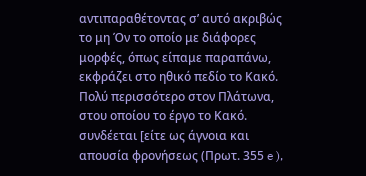αντιπαραθέτοντας σ’ αυτό ακριβώς το μη Όν το οποίο με διάφορες μορφές, όπως είπαμε παραπάνω, εκφράζει στο ηθικό πεδίο το Κακό. Πολύ περισσότερο στον Πλάτωνα, στου οποίου το έργο το Κακό. συνδέεται [είτε ως άγνοια και απουσία φρονήσεως (Πρωτ. 355 e ),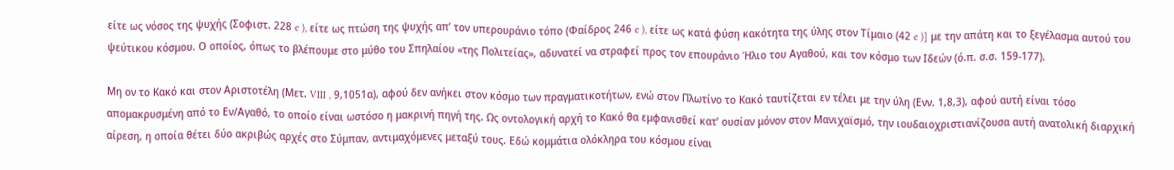είτε ως νόσος της ψυχής (Σοφιστ. 228 e ), είτε ως πτώση της ψυχής απ’ τον υπερουράνιο τόπο (Φαίδρος 246 e ), είτε ως κατά φύση κακότητα της ύλης στον Τίμαιο (42 e )] με την απάτη και το ξεγέλασμα αυτού του ψεύτικου κόσμου. Ο οποίος, όπως το βλέπουμε στο μύθο του Σπηλαίου «της Πολιτείας», αδυνατεί να στραφεί προς τον επουράνιο Ήλιο του Αγαθού, και τον κόσμο των Ιδεών (ό.π. σ.σ. 159-177).

Μη ον το Κακό και στον Αριστοτέλη (Μετ. VIII , 9,1051α), αφού δεν ανήκει στον κόσμο των πραγματικοτήτων, ενώ στον Πλωτίνο το Κακό ταυτίζεται εν τέλει με την ύλη (Ενν. 1,8,3), αφού αυτή είναι τόσο απομακρυσμένη από το Εν/Αγαθό, το οποίο είναι ωστόσο η μακρινή πηγή της. Ως οντολογική αρχή το Κακό θα εμφανισθεί κατ’ ουσίαν μόνον στον Μανιχαϊσμό, την ιουδαιοχριστιανίζουσα αυτή ανατολική διαρχική αίρεση, η οποία θέτει δύο ακριβώς αρχές στο Σύμπαν, αντιμαχόμενες μεταξύ τους. Εδώ κομμάτια ολόκληρα του κόσμου είναι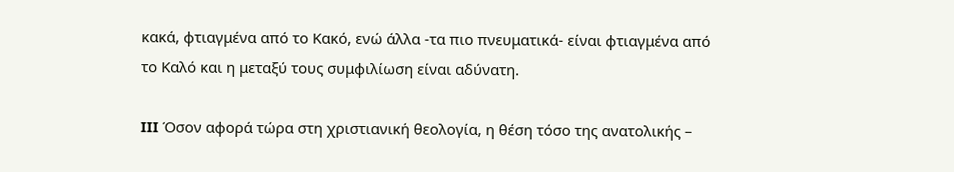κακά, φτιαγμένα από το Κακό, ενώ άλλα -τα πιο πνευματικά- είναι φτιαγμένα από το Καλό και η μεταξύ τους συμφιλίωση είναι αδύνατη.

III Όσον αφορά τώρα στη χριστιανική θεολογία, η θέση τόσο της ανατολικής –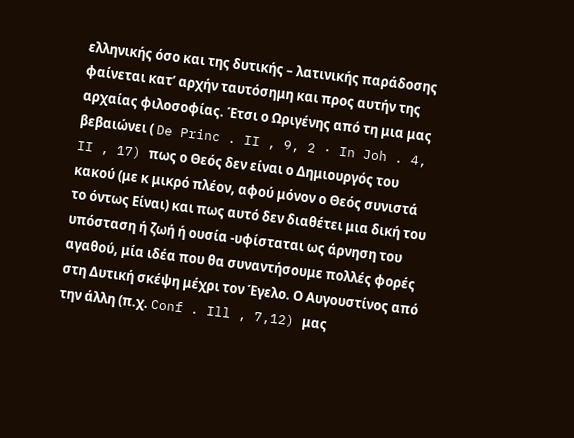ελληνικής όσο και της δυτικής – λατινικής παράδοσης φαίνεται κατ’ αρχήν ταυτόσημη και προς αυτήν της αρχαίας φιλοσοφίας. Έτσι ο Ωριγένης από τη μια μας βεβαιώνει ( De Princ . II , 9, 2 · In Joh . 4, II , 17) πως ο Θεός δεν είναι ο Δημιουργός του κακού (με κ μικρό πλέον, αφού μόνον ο Θεός συνιστά το όντως Είναι) και πως αυτό δεν διαθέτει μια δική του υπόσταση ή ζωή ή ουσία -υφίσταται ως άρνηση του αγαθού, μία ιδέα που θα συναντήσουμε πολλές φορές στη Δυτική σκέψη μέχρι τον Έγελο. Ο Αυγουστίνος από την άλλη (π.χ. Conf . Ill , 7,12) μας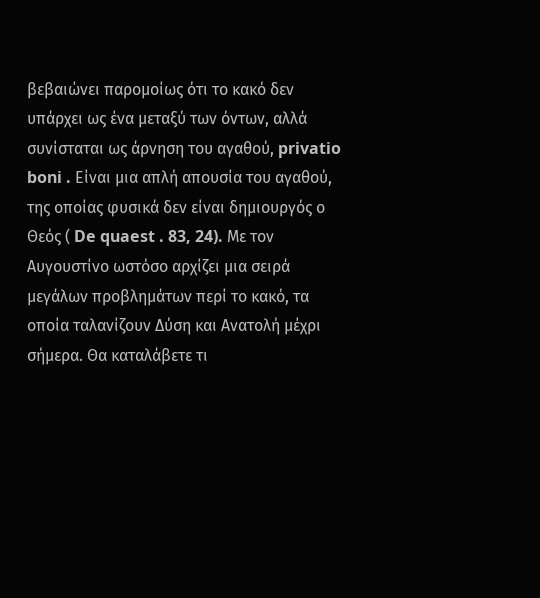βεβαιώνει παρομοίως ότι το κακό δεν υπάρχει ως ένα μεταξύ των όντων, αλλά συνίσταται ως άρνηση του αγαθού, privatio boni . Είναι μια απλή απουσία του αγαθού, της οποίας φυσικά δεν είναι δημιουργός ο Θεός ( De quaest . 83, 24). Με τον Αυγουστίνο ωστόσο αρχίζει μια σειρά μεγάλων προβλημάτων περί το κακό, τα οποία ταλανίζουν Δύση και Ανατολή μέχρι σήμερα. Θα καταλάβετε τι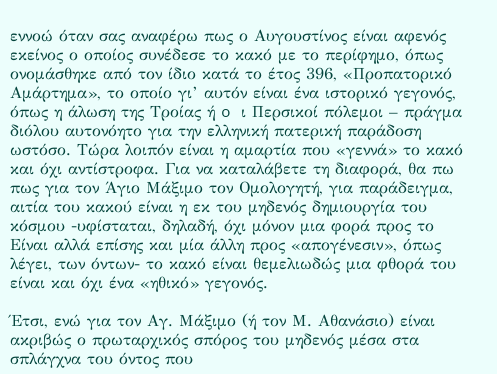εννοώ όταν σας αναφέρω πως ο Αυγουστίνος είναι αφενός εκείνος ο οποίος συνέδεσε το κακό με το περίφημο, όπως ονομάσθηκε από τον ίδιο κατά το έτος 396, «Προπατορικό Αμάρτημα», το οποίο γι’ αυτόν είναι ένα ιστορικό γεγονός, όπως η άλωση της Τροίας ή o ι Περσικοί πόλεμοι – πράγμα διόλου αυτονόητο για την ελληνική πατερική παράδοση ωστόσο. Τώρα λοιπόν είναι η αμαρτία που «γεννά» το κακό και όχι αντίστροφα. Για να καταλάβετε τη διαφορά, θα πω πως για τον Άγιο Μάξιμο τον Ομολογητή, για παράδειγμα, αιτία του κακού είναι η εκ του μηδενός δημιουργία του κόσμου -υφίσταται, δηλαδή, όχι μόνον μια φορά προς το Είναι αλλά επίσης και μία άλλη προς «απογένεσιν», όπως λέγει, των όντων- το κακό είναι θεμελιωδώς μια φθορά του είναι και όχι ένα «ηθικό» γεγονός.

Έτσι, ενώ για τον Αγ. Μάξιμο (ή τον Μ. Αθανάσιο) είναι ακριβώς ο πρωταρχικός σπόρος του μηδενός μέσα στα σπλάγχνα του όντος που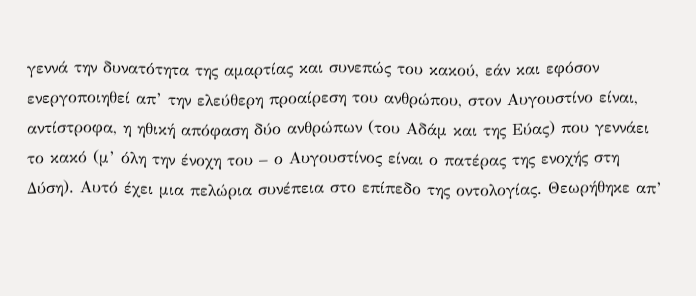γεννά την δυνατότητα της αμαρτίας και συνεπώς του κακού, εάν και εφόσον ενεργοποιηθεί απ’ την ελεύθερη προαίρεση του ανθρώπου, στον Αυγουστίνο είναι, αντίστροφα, η ηθική απόφαση δύο ανθρώπων (του Αδάμ και της Εύας) που γεννάει το κακό (μ’ όλη την ένοχη του – ο Αυγουστίνος είναι ο πατέρας της ενοχής στη Δύση). Αυτό έχει μια πελώρια συνέπεια στο επίπεδο της οντολογίας. Θεωρήθηκε απ’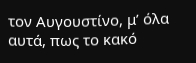τον Αυγουστίνο, μ’ όλα αυτά, πως το κακό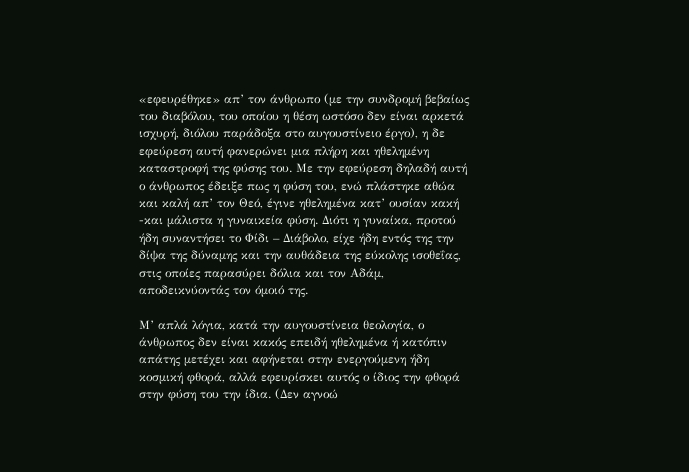«εφευρέθηκε» απ’ τον άνθρωπο (με την συνδρομή βεβαίως του διαβόλου, του οποίου η θέση ωστόσο δεν είναι αρκετά ισχυρή, διόλου παράδοξα στο αυγουστίνειο έργο), η δε εφεύρεση αυτή φανερώνει μια πλήρη και ηθελημένη καταστροφή της φύσης του. Με την εφεύρεση δηλαδή αυτή ο άνθρωπος έδειξε πως η φύση του, ενώ πλάστηκε αθώα και καλή απ’ τον Θεό, έγινε ηθελημένα κατ’ ουσίαν κακή -και μάλιστα η γυναικεία φύση. Διότι η γυναίκα, προτού ήδη συναντήσει το Φίδι – Διάβολο, είχε ήδη εντός της την δίψα της δύναμης και την αυθάδεια της εύκολης ισοθεΐας, στις οποίες παρασύρει δόλια και τον Αδάμ, αποδεικνύοντάς τον όμοιό της.

Μ’ απλά λόγια, κατά την αυγουστίνεια θεολογία, ο άνθρωπος δεν είναι κακός επειδή ηθελημένα ή κατόπιν απάτης μετέχει και αφήνεται στην ενεργούμενη ήδη κοσμική φθορά, αλλά εφευρίσκει αυτός ο ίδιος την φθορά στην φύση του την ίδια. (Δεν αγνοώ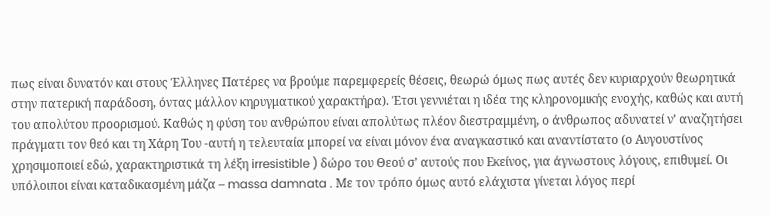πως είναι δυνατόν και στους Έλληνες Πατέρες να βρούμε παρεμφερείς θέσεις, θεωρώ όμως πως αυτές δεν κυριαρχούν θεωρητικά στην πατερική παράδοση, όντας μάλλον κηρυγματικού χαρακτήρα). Έτσι γεννιέται η ιδέα της κληρονομικής ενοχής, καθώς και αυτή του απολύτου προορισμού. Καθώς η φύση του ανθρώπου είναι απολύτως πλέον διεστραμμένη, ο άνθρωπος αδυνατεί ν’ αναζητήσει πράγματι τον θεό και τη Χάρη Του -αυτή η τελευταία μπορεί να είναι μόνον ένα αναγκαστικό και αναντίστατο (ο Αυγουστίνος χρησιμοποιεί εδώ, χαρακτηριστικά τη λέξη irresistible ) δώρο του Θεού σ’ αυτούς που Εκείνος, για άγνωστους λόγους, επιθυμεί. Οι υπόλοιποι είναι καταδικασμένη μάζα – massa damnata . Με τον τρόπο όμως αυτό ελάχιστα γίνεται λόγος περί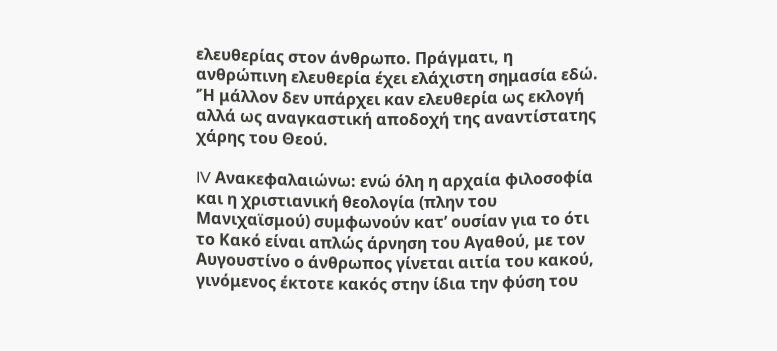ελευθερίας στον άνθρωπο. Πράγματι, η ανθρώπινη ελευθερία έχει ελάχιστη σημασία εδώ. ‘Ή μάλλον δεν υπάρχει καν ελευθερία ως εκλογή αλλά ως αναγκαστική αποδοχή της αναντίστατης χάρης του Θεού.

IV Ανακεφαλαιώνω: ενώ όλη η αρχαία φιλοσοφία και η χριστιανική θεολογία (πλην του Μανιχαϊσμού) συμφωνούν κατ’ ουσίαν για το ότι το Κακό είναι απλώς άρνηση του Αγαθού, με τον Αυγουστίνο ο άνθρωπος γίνεται αιτία του κακού, γινόμενος έκτοτε κακός στην ίδια την φύση του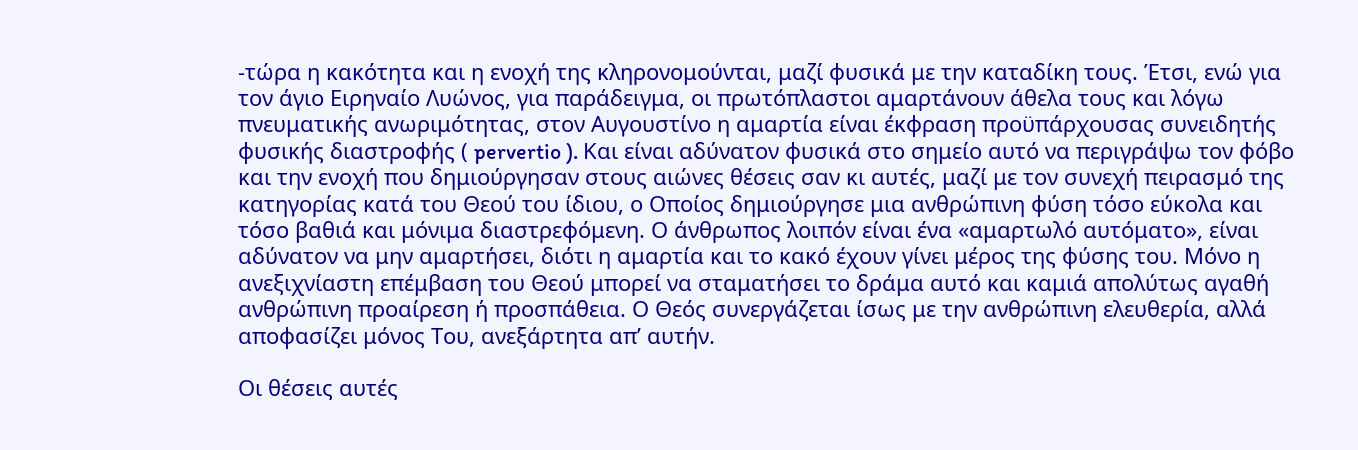-τώρα η κακότητα και η ενοχή της κληρονομούνται, μαζί φυσικά με την καταδίκη τους. Έτσι, ενώ για τον άγιο Ειρηναίο Λυώνος, για παράδειγμα, οι πρωτόπλαστοι αμαρτάνουν άθελα τους και λόγω πνευματικής ανωριμότητας, στον Αυγουστίνο η αμαρτία είναι έκφραση προϋπάρχουσας συνειδητής φυσικής διαστροφής ( pervertio ). Και είναι αδύνατον φυσικά στο σημείο αυτό να περιγράψω τον φόβο και την ενοχή που δημιούργησαν στους αιώνες θέσεις σαν κι αυτές, μαζί με τον συνεχή πειρασμό της κατηγορίας κατά του Θεού του ίδιου, ο Οποίος δημιούργησε μια ανθρώπινη φύση τόσο εύκολα και τόσο βαθιά και μόνιμα διαστρεφόμενη. Ο άνθρωπος λοιπόν είναι ένα «αμαρτωλό αυτόματο», είναι αδύνατον να μην αμαρτήσει, διότι η αμαρτία και το κακό έχουν γίνει μέρος της φύσης του. Μόνο η ανεξιχνίαστη επέμβαση του Θεού μπορεί να σταματήσει το δράμα αυτό και καμιά απολύτως αγαθή ανθρώπινη προαίρεση ή προσπάθεια. Ο Θεός συνεργάζεται ίσως με την ανθρώπινη ελευθερία, αλλά αποφασίζει μόνος Του, ανεξάρτητα απ’ αυτήν.

Oι θέσεις αυτές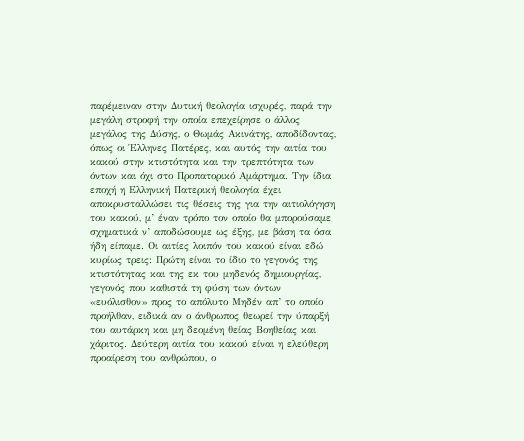παρέμειναν στην Δυτική θεολογία ισχυρές, παρά την μεγάλη στροφή την οποία επεχείρησε ο άλλος μεγάλος της Δύσης, ο Θωμάς Ακινάτης, αποδίδοντας, όπως οι Έλληνες Πατέρες, και αυτός την αιτία του κακού στην κτιστότητα και την τρεπτότητα των όντων και όχι στο Προπατορικό Αμάρτημα. Την ίδια εποχή η Ελληνική Πατερική θεολογία έχει αποκρυσταλλώσει τις θέσεις της για την αιτιολόγηση του κακού, μ’ έναν τρόπο τον οποίο θα μπορούσαμε σχηματικά ν’ αποδώσουμε ως έξης, με βάση τα όσα ήδη είπαμε. Οι αιτίες λοιπόν του κακού είναι εδώ κυρίως τρεις: Πρώτη είναι το ίδιο το γεγονός της κτιστότητας και της εκ του μηδενός δημιουργίας, γεγονός που καθιστά τη φύση των όντων «ευόλισθον» προς το απόλυτο Μηδέν απ’ το οποίο προήλθαν, ειδικά αν ο άνθρωπος θεωρεί την ύπαρξή του αυτάρκη και μη δεομένη θείας Βοηθείας και χάριτος. Δεύτερη αιτία του κακού είναι η ελεύθερη προαίρεση του ανθρώπου, ο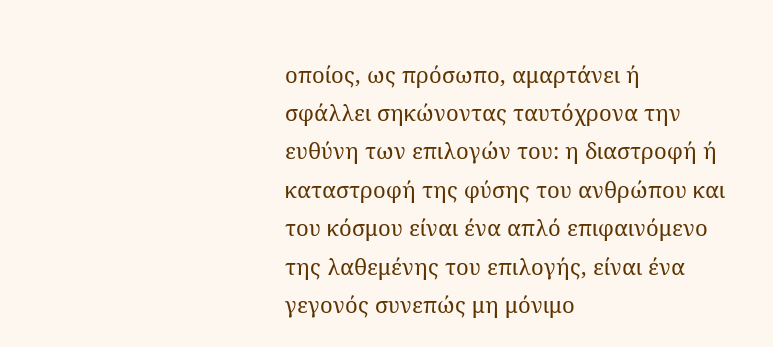οποίος, ως πρόσωπο, αμαρτάνει ή σφάλλει σηκώνοντας ταυτόχρονα την ευθύνη των επιλογών του: η διαστροφή ή καταστροφή της φύσης του ανθρώπου και του κόσμου είναι ένα απλό επιφαινόμενο της λαθεμένης του επιλογής, είναι ένα γεγονός συνεπώς μη μόνιμο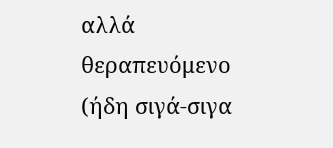αλλά θεραπευόμενο (ήδη σιγά-σιγα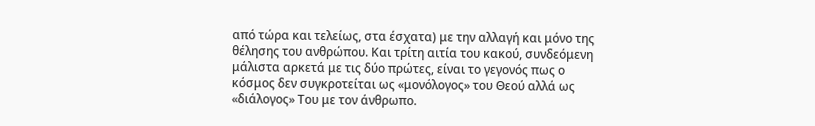από τώρα και τελείως, στα έσχατα) με την αλλαγή και μόνο της θέλησης του ανθρώπου. Και τρίτη αιτία του κακού, συνδεόμενη μάλιστα αρκετά με τις δύο πρώτες, είναι το γεγονός πως ο κόσμος δεν συγκροτείται ως «μονόλογος» του Θεού αλλά ως «διάλογος» Του με τον άνθρωπο.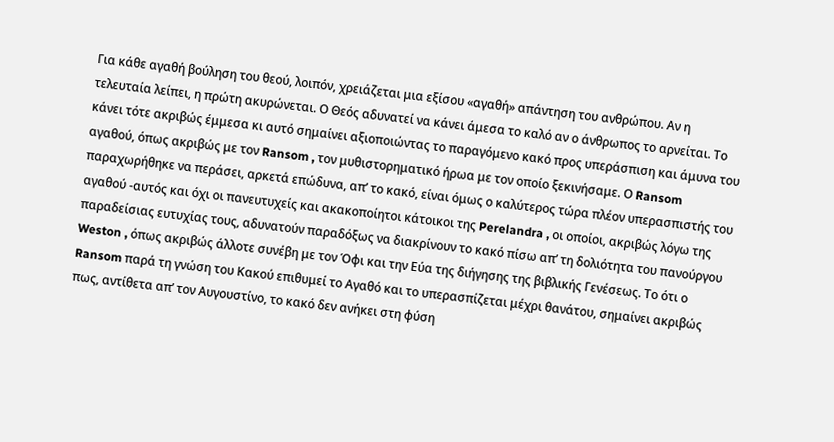Για κάθε αγαθή βούληση του θεού, λοιπόν, χρειάζεται μια εξίσου «αγαθή» απάντηση του ανθρώπου. Αν η τελευταία λείπει, η πρώτη ακυρώνεται. Ο Θεός αδυνατεί να κάνει άμεσα το καλό αν ο άνθρωπος το αρνείται. Το κάνει τότε ακριβώς έμμεσα κι αυτό σημαίνει αξιοποιώντας το παραγόμενο κακό προς υπεράσπιση και άμυνα του αγαθού, όπως ακριβώς με τον Ransom , τον μυθιστορηματικό ήρωα με τον οποίο ξεκινήσαμε. Ο Ransom παραχωρήθηκε να περάσει, αρκετά επώδυνα, απ’ το κακό, είναι όμως ο καλύτερος τώρα πλέον υπερασπιστής του αγαθού -αυτός και όχι οι πανευτυχείς και ακακοποίητοι κάτοικοι της Perelandra , οι οποίοι, ακριβώς λόγω της παραδείσιας ευτυχίας τους, αδυνατούν παραδόξως να διακρίνουν το κακό πίσω απ’ τη δολιότητα του πανούργου Weston , όπως ακριβώς άλλοτε συνέβη με τον Όφι και την Εύα της διήγησης της βιβλικής Γενέσεως. Το ότι ο Ransom παρά τη γνώση του Κακού επιθυμεί το Αγαθό και το υπερασπίζεται μέχρι θανάτου, σημαίνει ακριβώς πως, αντίθετα απ’ τον Αυγουστίνο, το κακό δεν ανήκει στη φύση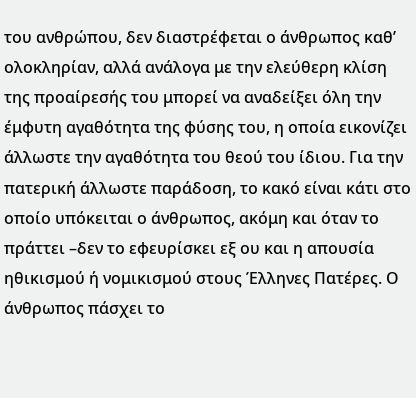του ανθρώπου, δεν διαστρέφεται ο άνθρωπος καθ’ ολοκληρίαν, αλλά ανάλογα με την ελεύθερη κλίση της προαίρεσής του μπορεί να αναδείξει όλη την έμφυτη αγαθότητα της φύσης του, η οποία εικονίζει άλλωστε την αγαθότητα του θεού του ίδιου. Για την πατερική άλλωστε παράδοση, το κακό είναι κάτι στο οποίο υπόκειται ο άνθρωπος, ακόμη και όταν το πράττει –δεν το εφευρίσκει εξ ου και η απουσία ηθικισμού ή νομικισμού στους Έλληνες Πατέρες. Ο άνθρωπος πάσχει το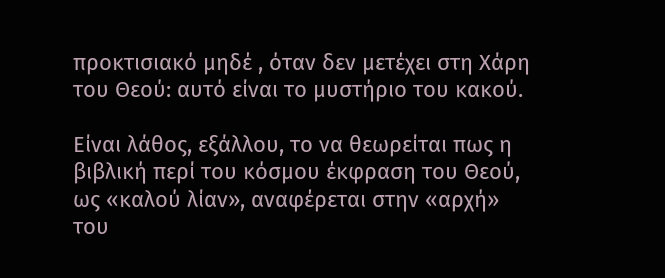προκτισιακό μηδέ , όταν δεν μετέχει στη Χάρη του Θεού: αυτό είναι το μυστήριο του κακού.

Είναι λάθος, εξάλλου, το να θεωρείται πως η βιβλική περί του κόσμου έκφραση του Θεού, ως «καλού λίαν», αναφέρεται στην «αρχή» του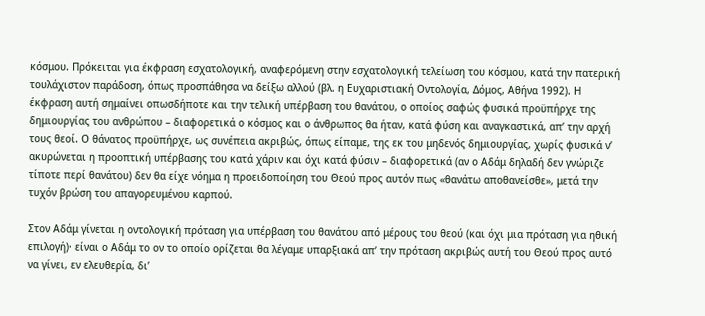κόσμου. Πρόκειται για έκφραση εσχατολογική, αναφερόμενη στην εσχατολογική τελείωση του κόσμου, κατά την πατερική τουλάχιστον παράδοση, όπως προσπάθησα να δείξω αλλού (βλ. η Ευχαριστιακή Οντολογία, Δόμος, Αθήνα 1992). Η έκφραση αυτή σημαίνει οπωσδήποτε και την τελική υπέρβαση του θανάτου, ο οποίος σαφώς φυσικά προϋπήρχε της δημιουργίας του ανθρώπου – διαφορετικά ο κόσμος και ο άνθρωπος θα ήταν, κατά φύση και αναγκαστικά, απ’ την αρχή τους θεοί. Ο θάνατος προϋπήρχε, ως συνέπεια ακριβώς, όπως είπαμε, της εκ του μηδενός δημιουργίας, χωρίς φυσικά ν’ ακυρώνεται η προοπτική υπέρβασης του κατά χάριν και όχι κατά φύσιν – διαφορετικά (αν ο Αδάμ δηλαδή δεν γνώριζε τίποτε περί θανάτου) δεν θα είχε νόημα η προειδοποίηση του Θεού προς αυτόν πως «θανάτω αποθανείσθε», μετά την τυχόν βρώση του απαγορευμένου καρπού.

Στον Αδάμ γίνεται η οντολογική πρόταση για υπέρβαση του θανάτου από μέρους του θεού (και όχι μια πρόταση για ηθική επιλογή)· είναι ο Αδάμ το ον το οποίο ορίζεται θα λέγαμε υπαρξιακά απ’ την πρόταση ακριβώς αυτή του Θεού προς αυτό να γίνει, εν ελευθερία, δι’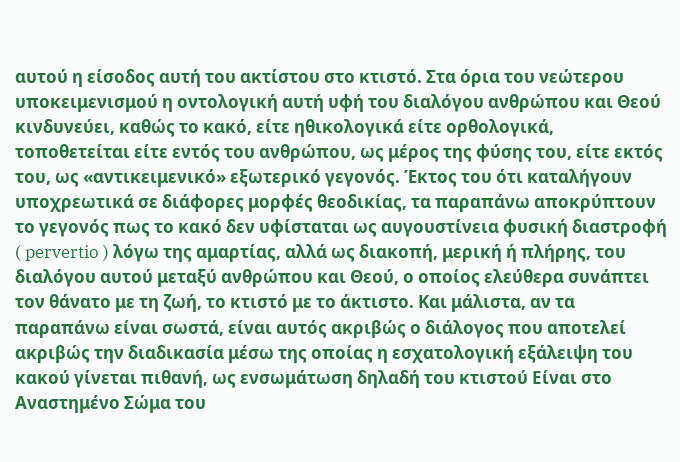αυτού η είσοδος αυτή του ακτίστου στο κτιστό. Στα όρια του νεώτερου υποκειμενισμού η οντολογική αυτή υφή του διαλόγου ανθρώπου και Θεού κινδυνεύει, καθώς το κακό, είτε ηθικολογικά είτε ορθολογικά, τοποθετείται είτε εντός του ανθρώπου, ως μέρος της φύσης του, είτε εκτός του, ως «αντικειμενικό» εξωτερικό γεγονός. Έκτος του ότι καταλήγουν υποχρεωτικά σε διάφορες μορφές θεοδικίας, τα παραπάνω αποκρύπτουν το γεγονός πως το κακό δεν υφίσταται ως αυγουστίνεια φυσική διαστροφή ( pervertio ) λόγω της αμαρτίας, αλλά ως διακοπή, μερική ή πλήρης, του διαλόγου αυτού μεταξύ ανθρώπου και Θεού, ο οποίος ελεύθερα συνάπτει τον θάνατο με τη ζωή, το κτιστό με το άκτιστο. Και μάλιστα, αν τα παραπάνω είναι σωστά, είναι αυτός ακριβώς ο διάλογος που αποτελεί ακριβώς την διαδικασία μέσω της οποίας η εσχατολογική εξάλειψη του κακού γίνεται πιθανή, ως ενσωμάτωση δηλαδή του κτιστού Είναι στο Αναστημένο Σώμα του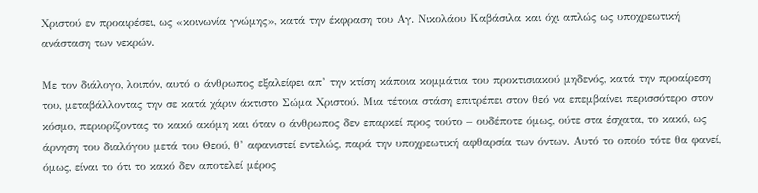Χριστού εν προαιρέσει, ως «κοινωνία γνώμης», κατά την έκφραση του Αγ. Νικολάου Καβάσιλα και όχι απλώς ως υποχρεωτική ανάσταση των νεκρών.

Με τον διάλογο, λοιπόν, αυτό ο άνθρωπος εξαλείφει απ’ την κτίση κάποια κομμάτια του προκτισιακού μηδενός, κατά την προαίρεση του, μεταβάλλοντας την σε κατά χάριν άκτιστο Σώμα Χριστού. Μια τέτοια στάση επιτρέπει στον θεό να επεμβαίνει περισσότερο στον κόσμο, περιορίζοντας το κακό ακόμη και όταν ο άνθρωπος δεν επαρκεί προς τούτο – ουδέποτε όμως, ούτε στα έσχατα, το κακό, ως άρνηση του διαλόγου μετά του Θεού, θ’ αφανιστεί εντελώς, παρά την υποχρεωτική αφθαρσία των όντων. Αυτό το οποίο τότε θα φανεί, όμως, είναι το ότι το κακό δεν αποτελεί μέρος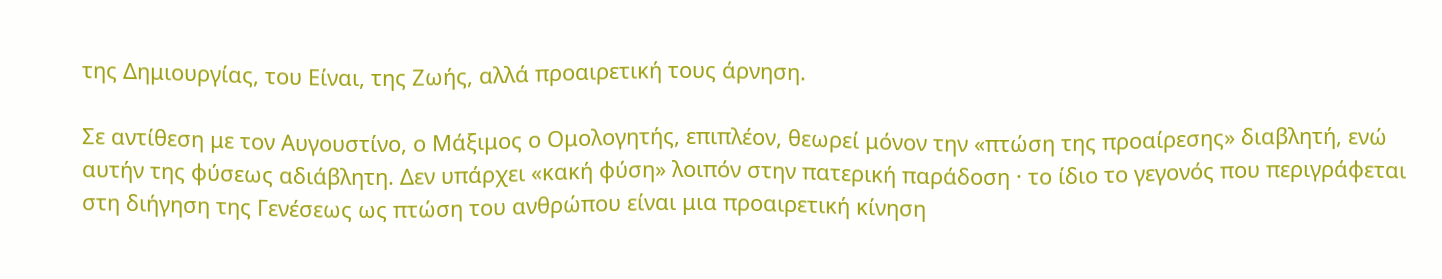της Δημιουργίας, του Είναι, της Ζωής, αλλά προαιρετική τους άρνηση.

Σε αντίθεση με τον Αυγουστίνο, ο Μάξιμος ο Ομολογητής, επιπλέον, θεωρεί μόνον την «πτώση της προαίρεσης» διαβλητή, ενώ αυτήν της φύσεως αδιάβλητη. Δεν υπάρχει «κακή φύση» λοιπόν στην πατερική παράδοση · το ίδιο το γεγονός που περιγράφεται στη διήγηση της Γενέσεως ως πτώση του ανθρώπου είναι μια προαιρετική κίνηση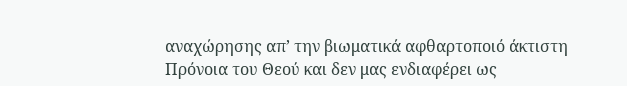αναχώρησης απ’ την βιωματικά αφθαρτοποιό άκτιστη Πρόνοια του Θεού και δεν μας ενδιαφέρει ως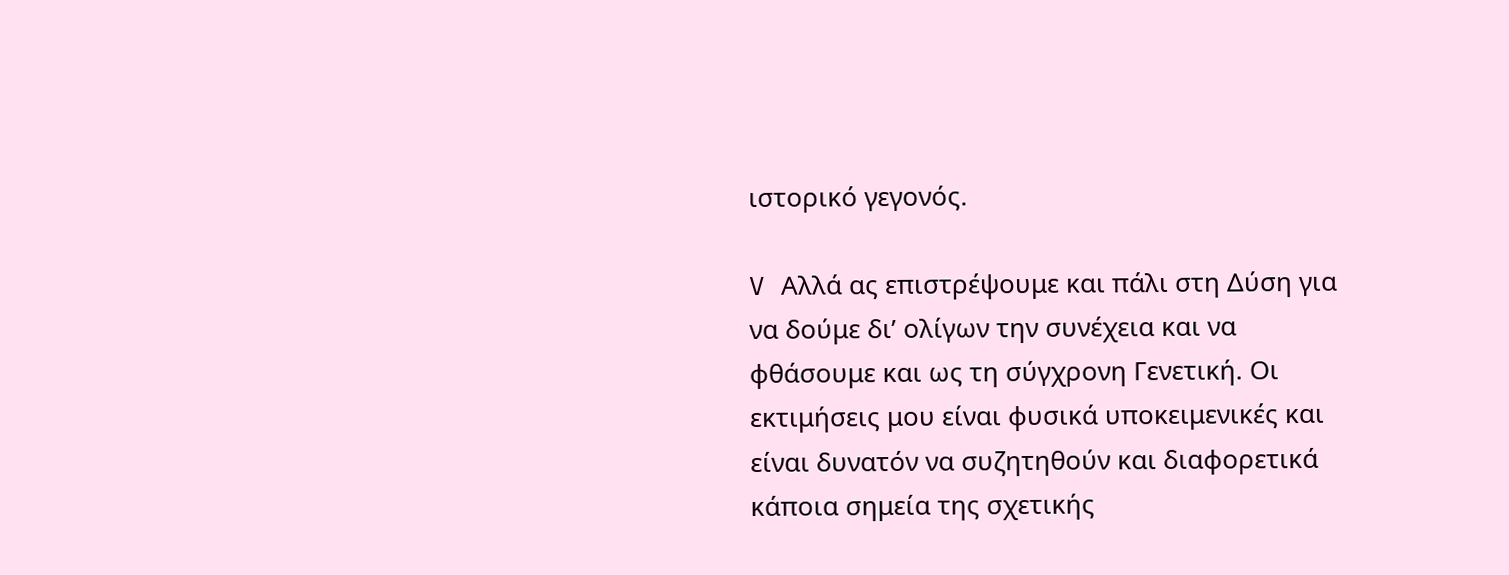ιστορικό γεγονός.

V Αλλά ας επιστρέψουμε και πάλι στη Δύση για να δούμε δι’ ολίγων την συνέχεια και να φθάσουμε και ως τη σύγχρονη Γενετική. Οι εκτιμήσεις μου είναι φυσικά υποκειμενικές και είναι δυνατόν να συζητηθούν και διαφορετικά κάποια σημεία της σχετικής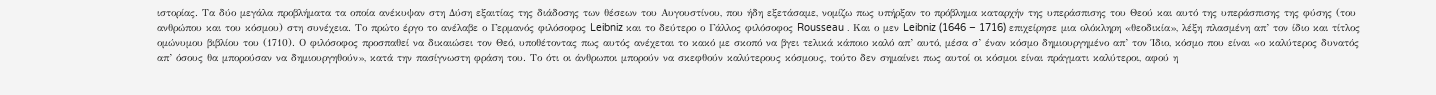ιστορίας. Τα δύο μεγάλα προβλήματα τα οποία ανέκυψαν στη Δύση εξαιτίας της διάδοσης των θέσεων του Αυγουστίνου, που ήδη εξετάσαμε, νομίζω πως υπήρξαν το πρόβλημα καταρχήν της υπεράσπισης του Θεού και αυτό της υπεράσπισης της φύσης (του ανθρώπου και του κόσμου) στη συνέχεια. Το πρώτο έργο το ανέλαβε ο Γερμανός φιλόσοφος Leibniz και το δεύτερο ο Γάλλος φιλόσοφος Rousseau . Και ο μεν Leibniz (1646 – 1716) επιχείρησε μια ολόκληρη «θεοδικία», λέξη πλασμένη απ’ τον ίδιο και τίτλος ομώνυμου βιβλίου του (1710). Ο φιλόσοφος προσπαθεί να δικαιώσει τον Θεό, υποθέτοντας πως αυτός ανέχεται το κακό με σκοπό να βγει τελικά κάποιο καλό απ’ αυτό, μέσα σ’ έναν κόσμο δημιουργημένο απ’ τον Ίδιο, κόσμο που είναι «ο καλύτερος δυνατός απ’ όσους θα μπορούσαν να δημιουργηθούν», κατά την πασίγνωστη φράση του. Το ότι οι άνθρωποι μπορούν να σκεφθούν καλύτερους κόσμους, τούτο δεν σημαίνει πως αυτοί οι κόσμοι είναι πράγματι καλύτεροι, αφού η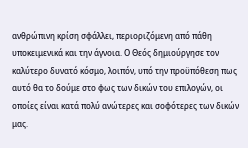ανθρώπινη κρίση σφάλλει, περιοριζόμενη από πάθη υποκειμενικά και την άγνοια. Ο Θεός δημιούργησε τον καλύτερο δυνατό κόσμο, λοιπόν, υπό την προϋπόθεση πως αυτό θα το δούμε στο φως των δικών του επιλογών, οι οποίες είναι κατά πολύ ανώτερες και σοφότερες των δικών μας.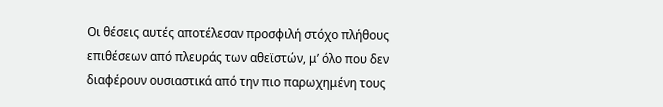Οι θέσεις αυτές αποτέλεσαν προσφιλή στόχο πλήθους επιθέσεων από πλευράς των αθεϊστών, μ’ όλο που δεν διαφέρουν ουσιαστικά από την πιο παρωχημένη τους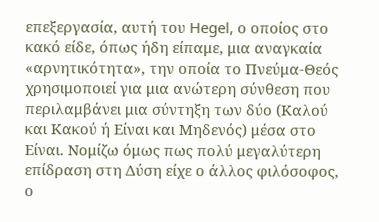επεξεργασία, αυτή του Hegel, ο οποίος στο κακό είδε, όπως ήδη είπαμε, μια αναγκαία «αρνητικότητα», την οποία το Πνεύμα-Θεός χρησιμοποιεί για μια ανώτερη σύνθεση που περιλαμβάνει μια σύντηξη των δύο (Καλού και Κακού ή Είναι και Μηδενός) μέσα στο Είναι. Νομίζω όμως πως πολύ μεγαλύτερη επίδραση στη Δύση είχε ο άλλος φιλόσοφος, ο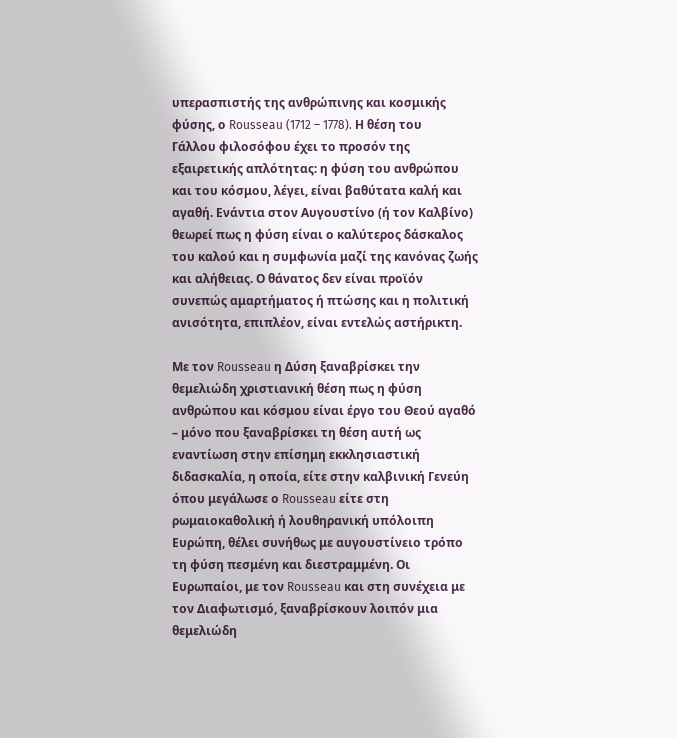υπερασπιστής της ανθρώπινης και κοσμικής φύσης, ο Rousseau (1712 – 1778). Η θέση του Γάλλου φιλοσόφου έχει το προσόν της εξαιρετικής απλότητας: η φύση του ανθρώπου και του κόσμου, λέγει, είναι βαθύτατα καλή και αγαθή. Ενάντια στον Αυγουστίνο (ή τον Καλβίνο) θεωρεί πως η φύση είναι ο καλύτερος δάσκαλος του καλού και η συμφωνία μαζί της κανόνας ζωής και αλήθειας. Ο θάνατος δεν είναι προϊόν συνεπώς αμαρτήματος ή πτώσης και η πολιτική ανισότητα, επιπλέον, είναι εντελώς αστήρικτη.

Με τον Rousseau η Δύση ξαναβρίσκει την θεμελιώδη χριστιανική θέση πως η φύση ανθρώπου και κόσμου είναι έργο του Θεού αγαθό – μόνο που ξαναβρίσκει τη θέση αυτή ως εναντίωση στην επίσημη εκκλησιαστική διδασκαλία, η οποία, είτε στην καλβινική Γενεύη όπου μεγάλωσε ο Rousseau είτε στη ρωμαιοκαθολική ή λουθηρανική υπόλοιπη Ευρώπη, θέλει συνήθως με αυγουστίνειο τρόπο τη φύση πεσμένη και διεστραμμένη. Οι Ευρωπαίοι, με τον Rousseau και στη συνέχεια με τον Διαφωτισμό, ξαναβρίσκουν λοιπόν μια θεμελιώδη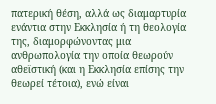πατερική θέση, αλλά ως διαμαρτυρία ενάντια στην Εκκλησία ή τη θεολογία της, διαμορφώνοντας μια ανθρωπολογία την οποία θεωρούν αθεϊστική (και η Εκκλησία επίσης την θεωρεί τέτοια), ενώ είναι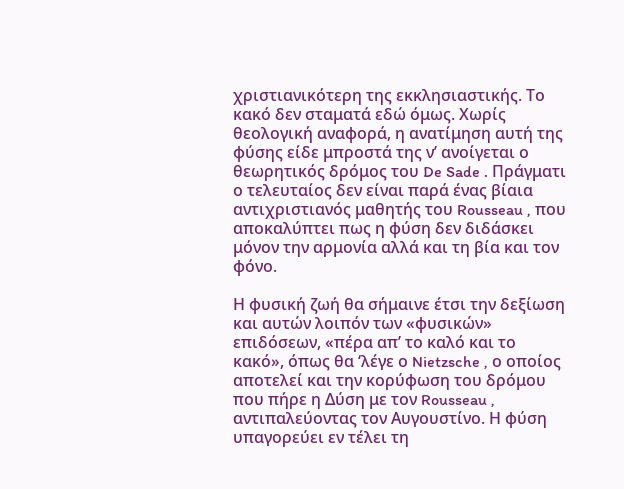χριστιανικότερη της εκκλησιαστικής. Το κακό δεν σταματά εδώ όμως. Χωρίς θεολογική αναφορά, η ανατίμηση αυτή της φύσης είδε μπροστά της ν’ ανοίγεται ο θεωρητικός δρόμος του De Sade . Πράγματι ο τελευταίος δεν είναι παρά ένας βίαια αντιχριστιανός μαθητής του Rousseau , που αποκαλύπτει πως η φύση δεν διδάσκει μόνον την αρμονία αλλά και τη βία και τον φόνο.

Η φυσική ζωή θα σήμαινε έτσι την δεξίωση και αυτών λοιπόν των «φυσικών» επιδόσεων, «πέρα απ’ το καλό και το κακό», όπως θα ‘λέγε ο Nietzsche , ο οποίος αποτελεί και την κορύφωση του δρόμου που πήρε η Δύση με τον Rousseau , αντιπαλεύοντας τον Αυγουστίνο. Η φύση υπαγορεύει εν τέλει τη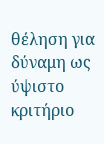θέληση για δύναμη ως ύψιστο κριτήριο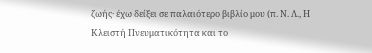ζωής· έχω δείξει σε παλαιότερο βιβλίο μου (π. Ν. Λ., Η Κλειστή Πνευματικότητα και το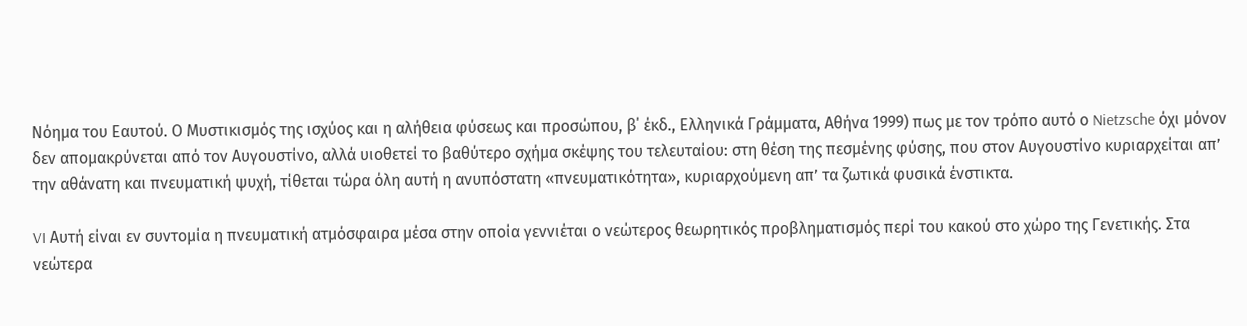Νόημα του Εαυτού. Ο Μυστικισμός της ισχύος και η αλήθεια φύσεως και προσώπου, β΄ έκδ., Ελληνικά Γράμματα, Αθήνα 1999) πως με τον τρόπο αυτό ο Nietzsche όχι μόνον δεν απομακρύνεται από τον Αυγουστίνο, αλλά υιοθετεί το βαθύτερο σχήμα σκέψης του τελευταίου: στη θέση της πεσμένης φύσης, που στον Αυγουστίνο κυριαρχείται απ’ την αθάνατη και πνευματική ψυχή, τίθεται τώρα όλη αυτή η ανυπόστατη «πνευματικότητα», κυριαρχούμενη απ’ τα ζωτικά φυσικά ένστικτα.

VI Αυτή είναι εν συντομία η πνευματική ατμόσφαιρα μέσα στην οποία γεννιέται ο νεώτερος θεωρητικός προβληματισμός περί του κακού στο χώρο της Γενετικής. Στα νεώτερα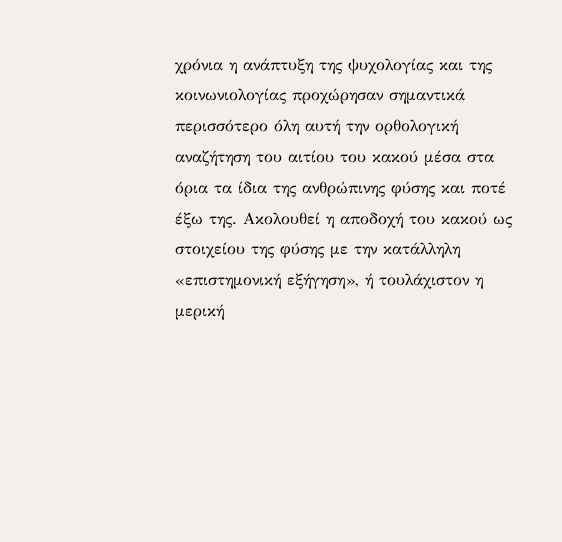χρόνια η ανάπτυξη της ψυχολογίας και της κοινωνιολογίας προχώρησαν σημαντικά περισσότερο όλη αυτή την ορθολογική αναζήτηση του αιτίου του κακού μέσα στα όρια τα ίδια της ανθρώπινης φύσης και ποτέ έξω της. Ακολουθεί η αποδοχή του κακού ως στοιχείου της φύσης με την κατάλληλη «επιστημονική εξήγηση», ή τουλάχιστον η μερική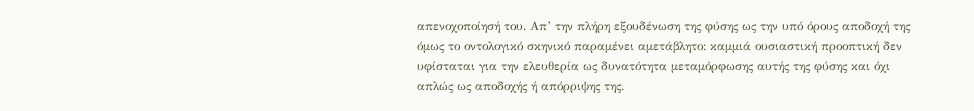απενοχοποίησή του. Απ’ την πλήρη εξουδένωση της φύσης ως την υπό όρους αποδοχή της όμως το οντολογικό σκηνικό παραμένει αμετάβλητο: καμμιά ουσιαστική προοπτική δεν υφίσταται για την ελευθερία ως δυνατότητα μεταμόρφωσης αυτής της φύσης και όχι απλώς ως αποδοχής ή απόρριψης της.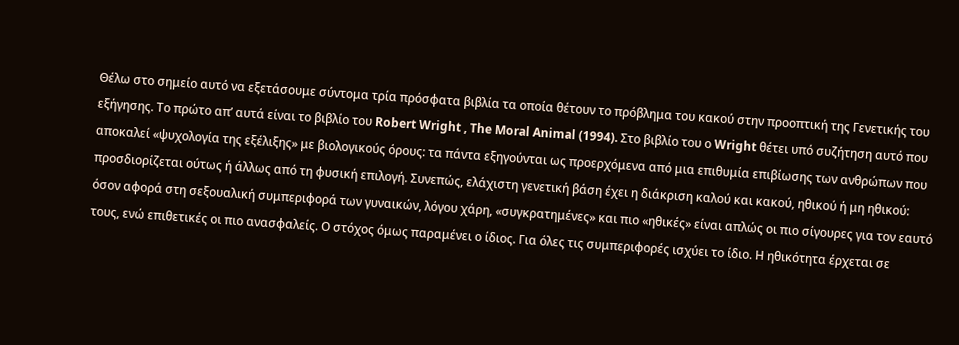Θέλω στο σημείο αυτό να εξετάσουμε σύντομα τρία πρόσφατα βιβλία τα οποία θέτουν το πρόβλημα του κακού στην προοπτική της Γενετικής του εξήγησης. Το πρώτο απ’ αυτά είναι το βιβλίο του Robert Wright , The Moral Animal (1994). Στο βιβλίο του ο Wright θέτει υπό συζήτηση αυτό που αποκαλεί «ψυχολογία της εξέλιξης» με βιολογικούς όρους: τα πάντα εξηγούνται ως προερχόμενα από μια επιθυμία επιβίωσης των ανθρώπων που προσδιορίζεται ούτως ή άλλως από τη φυσική επιλογή. Συνεπώς, ελάχιστη γενετική βάση έχει η διάκριση καλού και κακού, ηθικού ή μη ηθικού: όσον αφορά στη σεξουαλική συμπεριφορά των γυναικών, λόγου χάρη, «συγκρατημένες» και πιο «ηθικές» είναι απλώς οι πιο σίγουρες για τον εαυτό τους, ενώ επιθετικές οι πιο ανασφαλείς. Ο στόχος όμως παραμένει ο ίδιος. Για όλες τις συμπεριφορές ισχύει το ίδιο. Η ηθικότητα έρχεται σε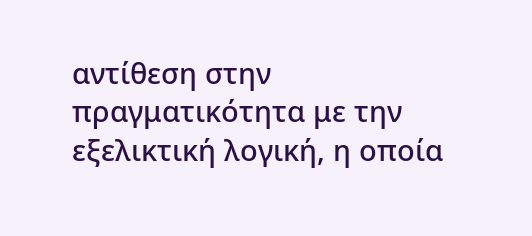αντίθεση στην πραγματικότητα με την εξελικτική λογική, η οποία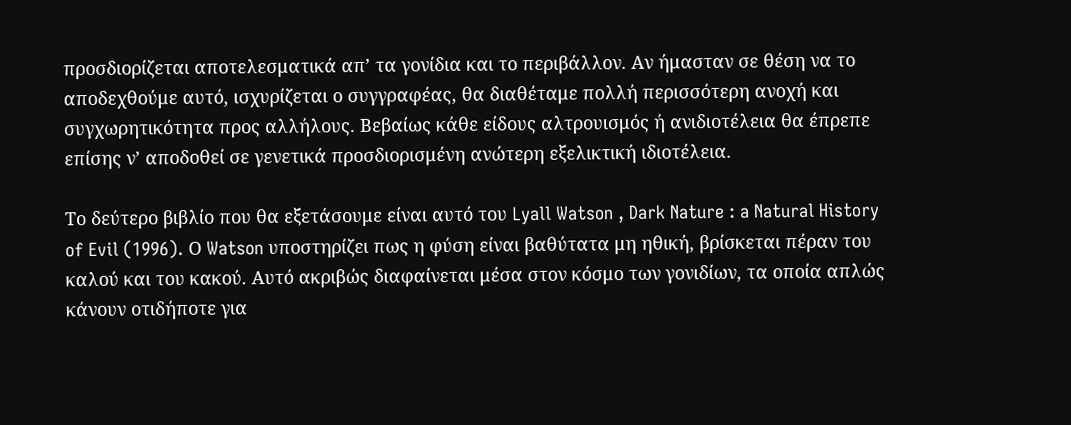προσδιορίζεται αποτελεσματικά απ’ τα γονίδια και το περιβάλλον. Αν ήμασταν σε θέση να το αποδεχθούμε αυτό, ισχυρίζεται ο συγγραφέας, θα διαθέταμε πολλή περισσότερη ανοχή και συγχωρητικότητα προς αλλήλους. Βεβαίως κάθε είδους αλτρουισμός ή ανιδιοτέλεια θα έπρεπε επίσης ν’ αποδοθεί σε γενετικά προσδιορισμένη ανώτερη εξελικτική ιδιοτέλεια.

Το δεύτερο βιβλίο που θα εξετάσουμε είναι αυτό του Lyall Watson , Dark Nature : a Natural History of Evil (1996). Ο Watson υποστηρίζει πως η φύση είναι βαθύτατα μη ηθική, βρίσκεται πέραν του καλού και του κακού. Αυτό ακριβώς διαφαίνεται μέσα στον κόσμο των γονιδίων, τα οποία απλώς κάνουν οτιδήποτε για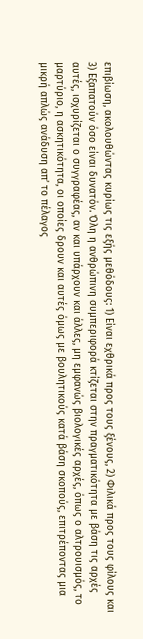επιβίωση, ακολουθώντας κυρίως τις εξής μεθόδους: 1) Είναι εχθρικά προς τους ξένους, 2) Φιλικά προς τους φίλους και 3) Εξαπατούν όσο είναι δυνατόν. Όλη η ανθρώπινη συμπεριφορά κτίζεται στην πραγματικότητα με βάση τις αρχές αυτές, ισχυρίζεται ο συγγραφέας, αν και υπάρχουν και άλλες, μη εμφανώς βιολογικές αρχές, όπως ο αλτρουισμός, το μαρτύριο, η ασκητικότητα, οι οποίες δρουν και αυτές όμως με βουλητικούς κατά βάση σκοπούς, επιτρέποντας μια μικρή απλώς ανάδυση απ’ το πέλαγος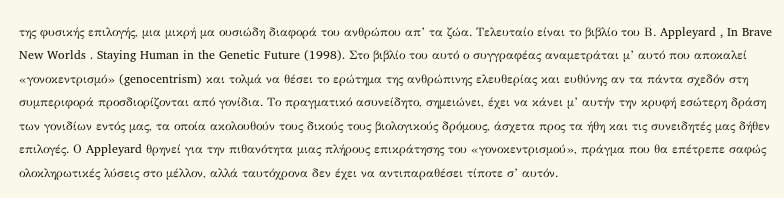της φυσικής επιλογής, μια μικρή μα ουσιώδη διαφορά του ανθρώπου απ’ τα ζώα. Τελευταίο είναι το βιβλίο του Β. Appleyard , In Brave New Worlds . Staying Human in the Genetic Future (1998). Στο βιβλίο του αυτό ο συγγραφέας αναμετράται μ’ αυτό που αποκαλεί «γονοκεντρισμό» (genocentrism) και τολμά να θέσει το ερώτημα της ανθρώπινης ελευθερίας και ευθύνης αν τα πάντα σχεδόν στη συμπεριφορά προσδιορίζονται από γονίδια. Το πραγματικό ασυνείδητο, σημειώνει, έχει να κάνει μ’ αυτήν την κρυφή εσώτερη δράση των γονιδίων εντός μας, τα οποία ακολουθούν τους δικούς τους βιολογικούς δρόμους, άσχετα προς τα ήθη και τις συνειδητές μας δήθεν επιλογές. Ο Appleyard θρηνεί για την πιθανότητα μιας πλήρους επικράτησης του «γονοκεντρισμού», πράγμα που θα επέτρεπε σαφώς ολοκληρωτικές λύσεις στο μέλλον, αλλά ταυτόχρονα δεν έχει να αντιπαραθέσει τίποτε σ’ αυτόν.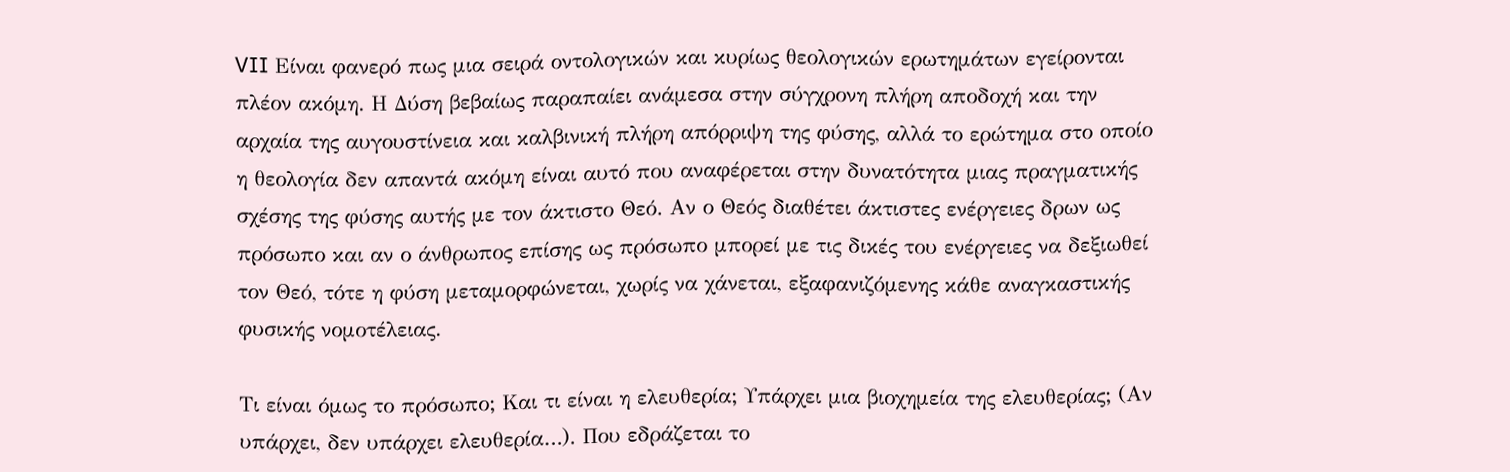VII Είναι φανερό πως μια σειρά οντολογικών και κυρίως θεολογικών ερωτημάτων εγείρονται πλέον ακόμη. Η Δύση βεβαίως παραπαίει ανάμεσα στην σύγχρονη πλήρη αποδοχή και την αρχαία της αυγουστίνεια και καλβινική πλήρη απόρριψη της φύσης, αλλά το ερώτημα στο οποίο η θεολογία δεν απαντά ακόμη είναι αυτό που αναφέρεται στην δυνατότητα μιας πραγματικής σχέσης της φύσης αυτής με τον άκτιστο Θεό. Αν ο Θεός διαθέτει άκτιστες ενέργειες δρων ως πρόσωπο και αν ο άνθρωπος επίσης ως πρόσωπο μπορεί με τις δικές του ενέργειες να δεξιωθεί τον Θεό, τότε η φύση μεταμορφώνεται, χωρίς να χάνεται, εξαφανιζόμενης κάθε αναγκαστικής φυσικής νομοτέλειας.

Τι είναι όμως το πρόσωπο; Και τι είναι η ελευθερία; Υπάρχει μια βιοχημεία της ελευθερίας; (Αν υπάρχει, δεν υπάρχει ελευθερία…). Που εδράζεται το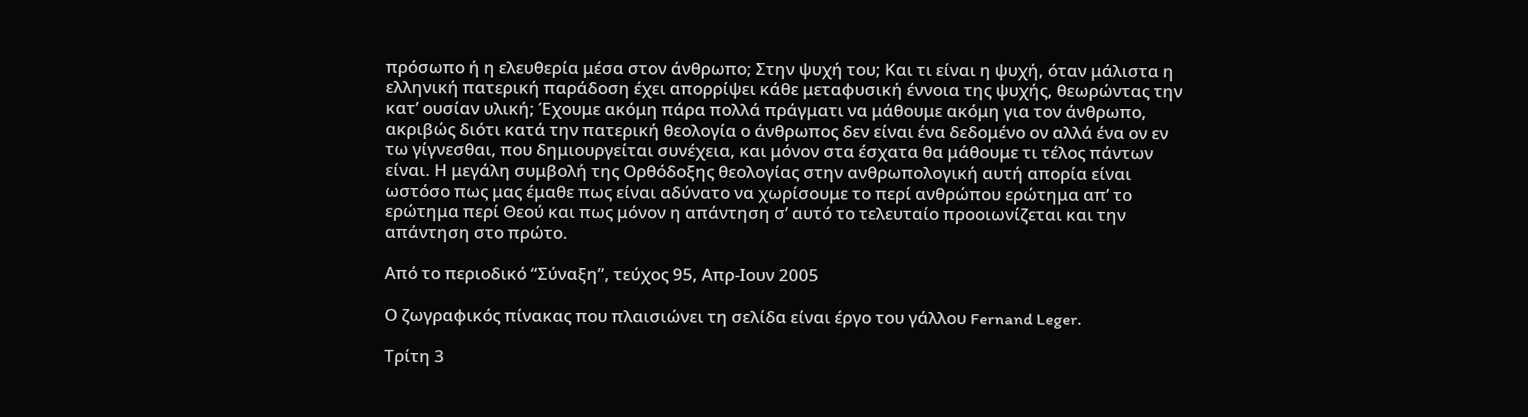πρόσωπο ή η ελευθερία μέσα στον άνθρωπο; Στην ψυχή του; Και τι είναι η ψυχή, όταν μάλιστα η ελληνική πατερική παράδοση έχει απορρίψει κάθε μεταφυσική έννοια της ψυχής, θεωρώντας την κατ’ ουσίαν υλική; Έχουμε ακόμη πάρα πολλά πράγματι να μάθουμε ακόμη για τον άνθρωπο, ακριβώς διότι κατά την πατερική θεολογία ο άνθρωπος δεν είναι ένα δεδομένο ον αλλά ένα ον εν τω γίγνεσθαι, που δημιουργείται συνέχεια, και μόνον στα έσχατα θα μάθουμε τι τέλος πάντων είναι. Η μεγάλη συμβολή της Ορθόδοξης θεολογίας στην ανθρωπολογική αυτή απορία είναι ωστόσο πως μας έμαθε πως είναι αδύνατο να χωρίσουμε το περί ανθρώπου ερώτημα απ’ το ερώτημα περί Θεού και πως μόνον η απάντηση σ’ αυτό το τελευταίο προοιωνίζεται και την απάντηση στο πρώτο.

Από το περιοδικό “Σύναξη”, τεύχος 95, Απρ-Ιουν 2005

Ο ζωγραφικός πίνακας που πλαισιώνει τη σελίδα είναι έργο του γάλλου Fernand Leger.

Τρίτη 3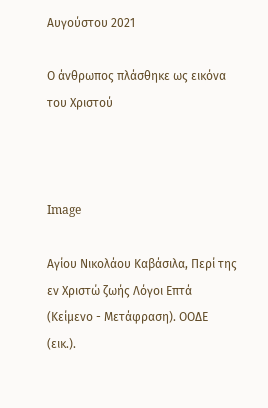Αυγούστου 2021

Ο άνθρωπος πλάσθηκε ως εικόνα του Χριστού



Image

Αγίου Νικολάου Καβάσιλα, Περί της εν Χριστώ ζωής Λόγοι Επτά (Κείμενο - Μετάφραση). ΟΟΔΕ (εικ.).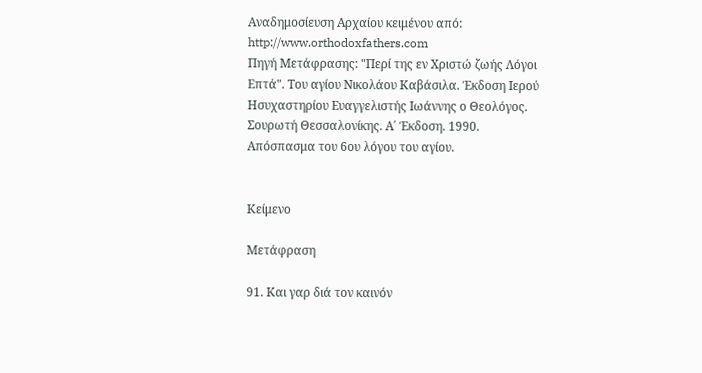Αναδημοσίευση Αρχαίου κειμένου από: http://www.orthodoxfathers.com
Πηγή Μετάφρασης: "Περί της εν Χριστώ ζωής Λόγοι Επτά". Του αγίου Νικολάου Καβάσιλα. Έκδοση Ιερού Ησυχαστηρίου Ευαγγελιστής Ιωάννης ο Θεολόγος. Σουρωτή Θεσσαλονίκης. Α΄ Έκδοση. 1990. Απόσπασμα του 6ου λόγου του αγίου.


Κείμενο

Μετάφραση

91. Και γαρ διά τον καινόν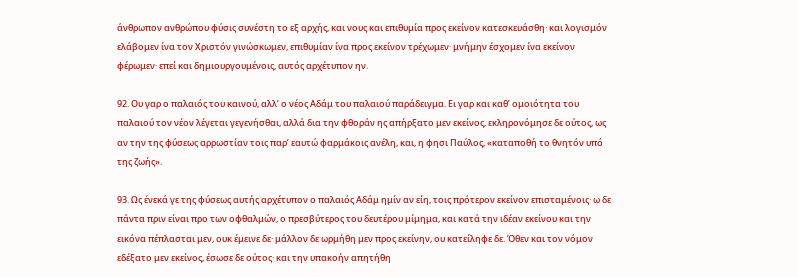άνθρωπον ανθρώπου φύσις συνέστη το εξ αρχής, και νους και επιθυμία προς εκείνον κατεσκευάσθη· και λογισμόν ελάβομεν ίνα τον Χριστόν γινώσκωμεν, επιθυμίαν ίνα προς εκείνον τρέχωμεν· μνήμην έσχομεν ίνα εκείνον φέρωμεν· επεί και δημιουργουμένοις, αυτός αρχέτυπον ην.

92. Ου γαρ ο παλαιός του καινού, αλλ’ ο νέος Αδάμ του παλαιού παράδειγμα. Ει γαρ και καθ’ ομοιότητα του παλαιού τον νέον λέγεται γεγενήσθαι, αλλά δια την φθοράν ης απήρξατο μεν εκείνος, εκληρονόμησε δε ούτος, ως αν την της φύσεως αρρωστίαν τοις παρ’ εαυτώ φαρμάκοις ανέλη, και, η φησι Παύλος, «καταποθή το θνητόν υπό της ζωής».

93. Ως ένεκά γε της φύσεως αυτής αρχέτυπον ο παλαιός Αδάμ ημίν αν είη, τοις πρότερον εκείνον επισταμένοις· ω δε πάντα πριν είναι προ των οφθαλμών, ο πρεσβύτερος του δευτέρου μίμημα, και κατά την ιδέαν εκείνου και την εικόνα πέπλασται μεν, ουκ έμεινε δε· μάλλον δε ωρμήθη μεν προς εκείνην, ου κατείληφε δε. Όθεν και τον νόμον εδέξατο μεν εκείνος, έσωσε δε ούτος· και την υπακοήν απητήθη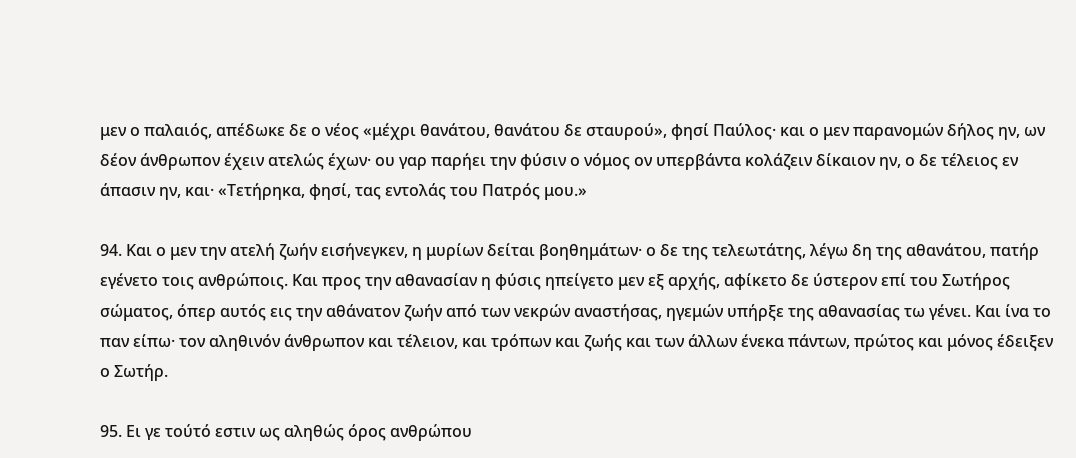μεν ο παλαιός, απέδωκε δε ο νέος «μέχρι θανάτου, θανάτου δε σταυρού», φησί Παύλος· και ο μεν παρανομών δήλος ην, ων δέον άνθρωπον έχειν ατελώς έχων· ου γαρ παρήει την φύσιν ο νόμος ον υπερβάντα κολάζειν δίκαιον ην, ο δε τέλειος εν άπασιν ην, και· «Τετήρηκα, φησί, τας εντολάς του Πατρός μου.»

94. Και ο μεν την ατελή ζωήν εισήνεγκεν, η μυρίων δείται βοηθημάτων· ο δε της τελεωτάτης, λέγω δη της αθανάτου, πατήρ εγένετο τοις ανθρώποις. Και προς την αθανασίαν η φύσις ηπείγετο μεν εξ αρχής, αφίκετο δε ύστερον επί του Σωτήρος σώματος, όπερ αυτός εις την αθάνατον ζωήν από των νεκρών αναστήσας, ηγεμών υπήρξε της αθανασίας τω γένει. Και ίνα το παν είπω· τον αληθινόν άνθρωπον και τέλειον, και τρόπων και ζωής και των άλλων ένεκα πάντων, πρώτος και μόνος έδειξεν ο Σωτήρ.

95. Ει γε τούτό εστιν ως αληθώς όρος ανθρώπου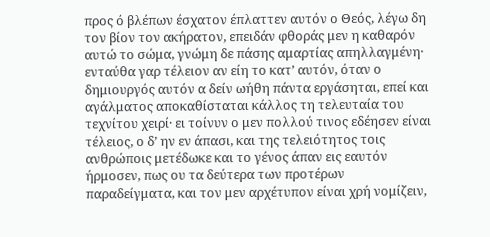προς ό βλέπων έσχατον έπλαττεν αυτόν ο Θεός, λέγω δη τον βίον τον ακήρατον, επειδάν φθοράς μεν η καθαρόν αυτώ το σώμα, γνώμη δε πάσης αμαρτίας απηλλαγμένη· ενταύθα γαρ τέλειον αν είη το κατ’ αυτόν, όταν ο δημιουργός αυτόν α δείν ωήθη πάντα εργάσηται, επεί και αγάλματος αποκαθίσταται κάλλος τη τελευταία του τεχνίτου χειρί· ει τοίνυν ο μεν πολλού τινος εδέησεν είναι τέλειος, ο δ’ ην εν άπασι, και της τελειότητος τοις ανθρώποις μετέδωκε και το γένος άπαν εις εαυτόν ήρμοσεν, πως ου τα δεύτερα των προτέρων παραδείγματα, και τον μεν αρχέτυπον είναι χρή νομίζειν,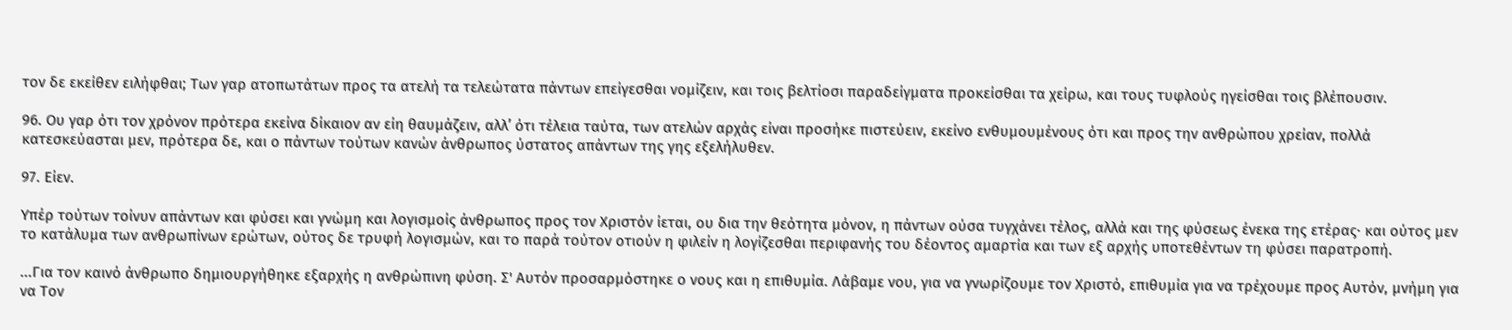τον δε εκείθεν ειλήφθαι; Των γαρ ατοπωτάτων προς τα ατελή τα τελεώτατα πάντων επείγεσθαι νομίζειν, και τοις βελτίοσι παραδείγματα προκείσθαι τα χείρω, και τους τυφλούς ηγείσθαι τοις βλέπουσιν.

96. Ου γαρ ότι τον χρόνον πρότερα εκείνα δίκαιον αν είη θαυμάζειν, αλλ’ ότι τέλεια ταύτα, των ατελών αρχάς είναι προσήκε πιστεύειν, εκείνο ενθυμουμένους ότι και προς την ανθρώπου χρείαν, πολλά κατεσκεύασται μεν, πρότερα δε, και ο πάντων τούτων κανών άνθρωπος ύστατος απάντων της γης εξελήλυθεν.

97. Είεν.

Υπέρ τούτων τοίνυν απάντων και φύσει και γνώμη και λογισμοίς άνθρωπος προς τον Χριστόν ίεται, ου δια την θεότητα μόνον, η πάντων ούσα τυγχάνει τέλος, αλλά και της φύσεως ένεκα της ετέρας· και ούτος μεν το κατάλυμα των ανθρωπίνων ερώτων, ούτος δε τρυφή λογισμών, και το παρά τούτον οτιούν η φιλείν η λογίζεσθαι περιφανής του δέοντος αμαρτία και των εξ αρχής υποτεθέντων τη φύσει παρατροπή.

...Για τον καινό άνθρωπο δημιουργήθηκε εξαρχής η ανθρώπινη φύση. Σ' Αυτόν προσαρμόστηκε ο νους και η επιθυμία. Λάβαμε νου, για να γνωρίζουμε τον Χριστό, επιθυμία για να τρέχουμε προς Αυτόν, μνήμη για να Τον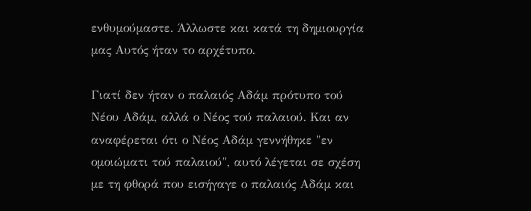ενθυμούμαστε. Άλλωστε και κατά τη δημιουργία μας Αυτός ήταν το αρχέτυπο.

Γιατί δεν ήταν ο παλαιός Αδάμ πρότυπο τού Νέου Αδάμ, αλλά ο Νέος τού παλαιού. Και αν αναφέρεται ότι ο Νέος Αδάμ γεννήθηκε "εν ομοιώματι τού παλαιού", αυτό λέγεται σε σχέση με τη φθορά που εισήγαγε ο παλαιός Αδάμ και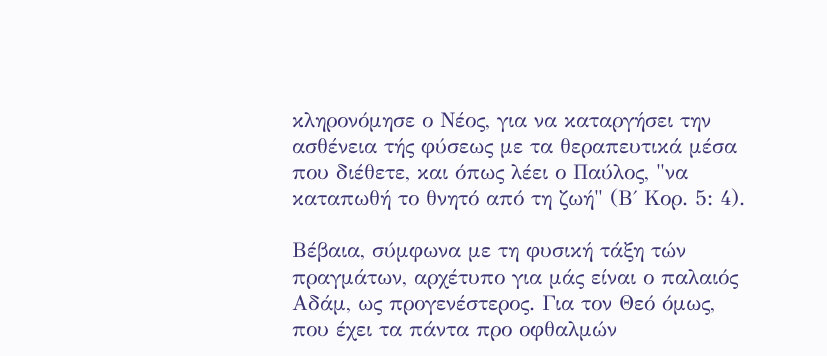κληρονόμησε ο Νέος, για να καταργήσει την ασθένεια τής φύσεως με τα θεραπευτικά μέσα που διέθετε, και όπως λέει ο Παύλος, "να καταπωθή το θνητό από τη ζωή" (Β΄ Κορ. 5: 4).

Βέβαια, σύμφωνα με τη φυσική τάξη τών πραγμάτων, αρχέτυπο για μάς είναι ο παλαιός Αδάμ, ως προγενέστερος. Για τον Θεό όμως, που έχει τα πάντα προ οφθαλμών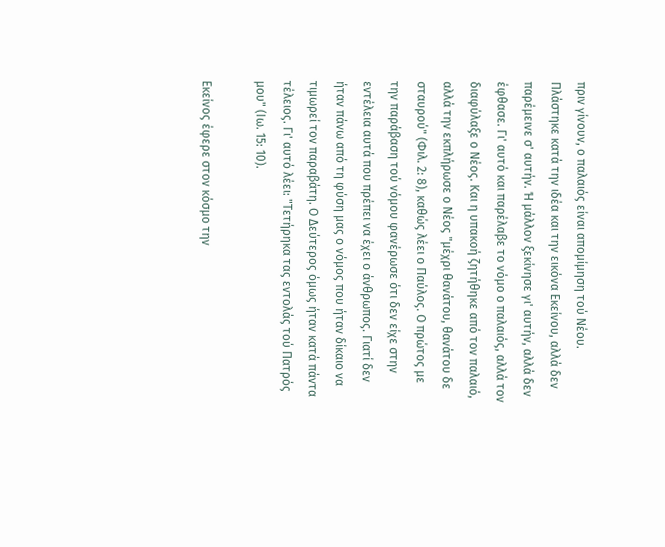πριν γίνουν, ο παλαιός είναι απομίμηση τού Νέου. Πλάστηκε κατά την ιδέα και την εικόνα Εκείνου, αλλά δεν παρέμεινε σ' αυτήν. Ή μάλλον ξεκίνησε γι' αυτήν, αλλά δεν έφθασε. Γι' αυτό και παρέλαβε το νόμο ο παλαιός, αλλά τον διαφύλαξε ο Νέος. Και η υπακοή ζητήθηκε από τον παλαιό, αλλά την εκπλήρωσε ο Νέος "μέχρι θανάτου, θανάτου δε σταυρού" (Φιλ. 2: 8), καθώς λέει ο Παύλος. Ο πρώτος με την παράβαση τού νόμου φανέρωσε ότι δεν είχε στην εντέλεια αυτά που πρέπει να έχει ο άνθρωπος. Γιατί δεν ήταν πάνω από τη φύση μας ο νόμος που ήταν δίκαιο να τιμωρεί τον παραβάτη. Ο Δεύτερος όμως ήταν κατά πάντα τέλειος. Γι' αυτό λέει: "Τετήρηκα τας εντολάς τού Πατρός μου" (Ιω. 15: 10).

Εκείνος έφερε στον κόσμο την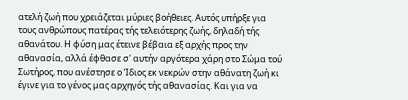ατελή ζωή που χρειάζεται μύριες βοήθειες. Αυτός υπήρξε για τους ανθρώπους πατέρας τής τελειότερης ζωής, δηλαδή τής αθανάτου. Η φύση μας έτεινε βέβαια εξ αρχής προς την αθανασία, αλλά έφθασε σ' αυτήν αργότερα χάρη στο Σώμα τού Σωτήρος, που ανέστησε ο Ίδιος εκ νεκρών στην αθάνατη ζωή κι έγινε για το γένος μας αρχηγός τής αθανασίας. Και για να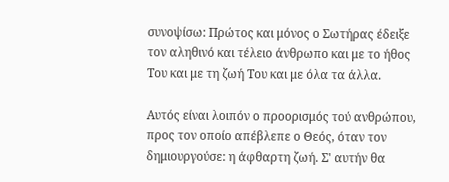συνοψίσω: Πρώτος και μόνος ο Σωτήρας έδειξε τον αληθινό και τέλειο άνθρωπο και με το ήθος Του και με τη ζωή Του και με όλα τα άλλα.

Αυτός είναι λοιπόν ο προορισμός τού ανθρώπου, προς τον οποίο απέβλεπε ο Θεός, όταν τον δημιουργούσε: η άφθαρτη ζωή. Σ' αυτήν θα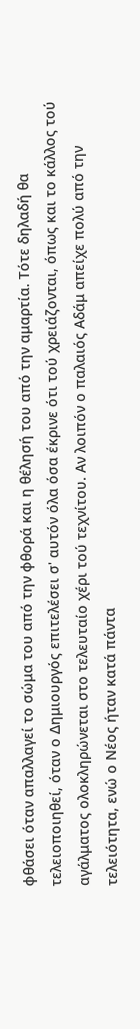φθάσει όταν απαλλαγεί το σώμα του από την φθορά και η θέλησή του από την αμαρτία. Τότε δηλαδή θα τελειοποιηθεί, όταν ο Δημιουργός επιτελέσει σ' αυτόν όλα όσα έκρινε ότι τού χρειάζονται, όπως και το κάλλος τού αγάλματος ολοκληρώνεται στο τελευταίο χέρι τού τεχνίτου. Αν λοιπόν ο παλαιός Αδάμ απείχε πολύ από την τελειότητα, ενώ ο Νέος ήταν κατά πάντα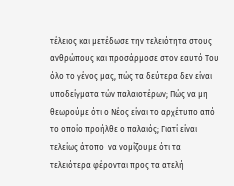τέλειος και μετέδωσε την τελειότητα στους ανθρώπους και προσάρμοσε στον εαυτό Του όλο το γένος μας, πώς τα δεύτερα δεν είναι υποδείγματα τών παλαιοτέρων; Πώς να μη θεωρούμε ότι ο Νέος είναι το αρχέτυπο από το οποίο προήλθε ο παλαιός; Γιατί είναι τελείως άτοπο  να νομίζουμε ότι τα τελειότερα φέρονται προς τα ατελή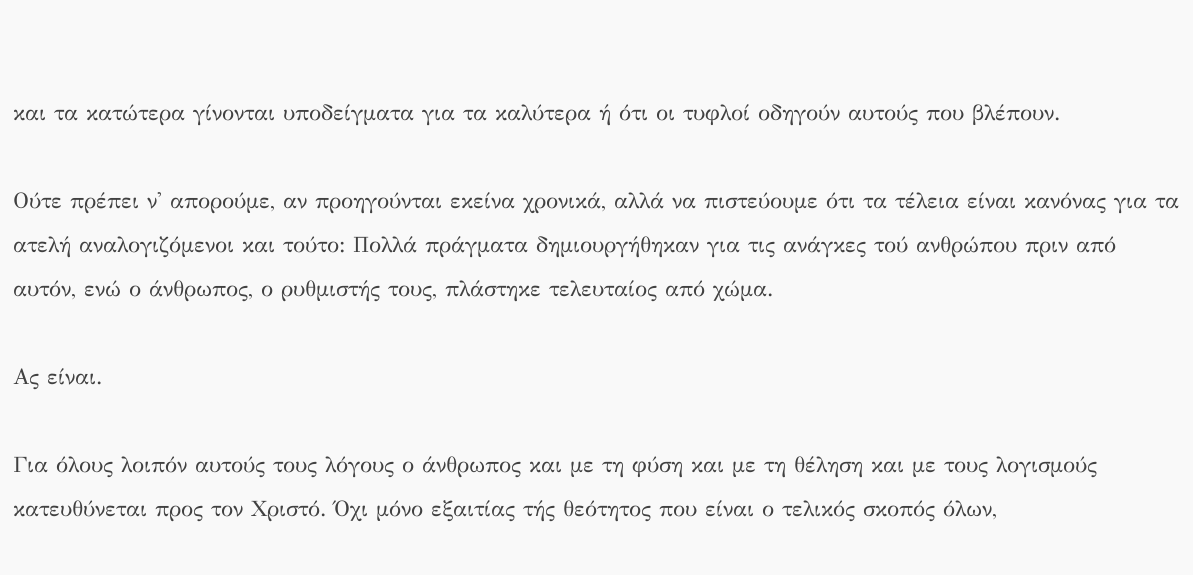και τα κατώτερα γίνονται υποδείγματα για τα καλύτερα ή ότι οι τυφλοί οδηγούν αυτούς που βλέπουν.

Ούτε πρέπει ν' απορούμε, αν προηγούνται εκείνα χρονικά, αλλά να πιστεύουμε ότι τα τέλεια είναι κανόνας για τα ατελή αναλογιζόμενοι και τούτο: Πολλά πράγματα δημιουργήθηκαν για τις ανάγκες τού ανθρώπου πριν από αυτόν, ενώ ο άνθρωπος, ο ρυθμιστής τους, πλάστηκε τελευταίος από χώμα.

Ας είναι.

Για όλους λοιπόν αυτούς τους λόγους ο άνθρωπος και με τη φύση και με τη θέληση και με τους λογισμούς κατευθύνεται προς τον Χριστό. Όχι μόνο εξαιτίας τής θεότητος που είναι ο τελικός σκοπός όλων,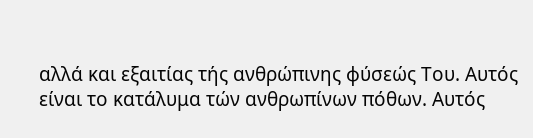αλλά και εξαιτίας τής ανθρώπινης φύσεώς Του. Αυτός είναι το κατάλυμα τών ανθρωπίνων πόθων. Αυτός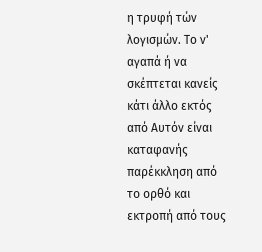η τρυφή τών λογισμών. Το ν' αγαπά ή να σκέπτεται κανείς κάτι άλλο εκτός από Αυτόν είναι καταφανής παρέκκληση από το ορθό και εκτροπή από τους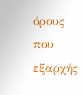όρους που εξαρχής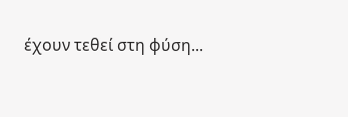έχουν τεθεί στη φύση...